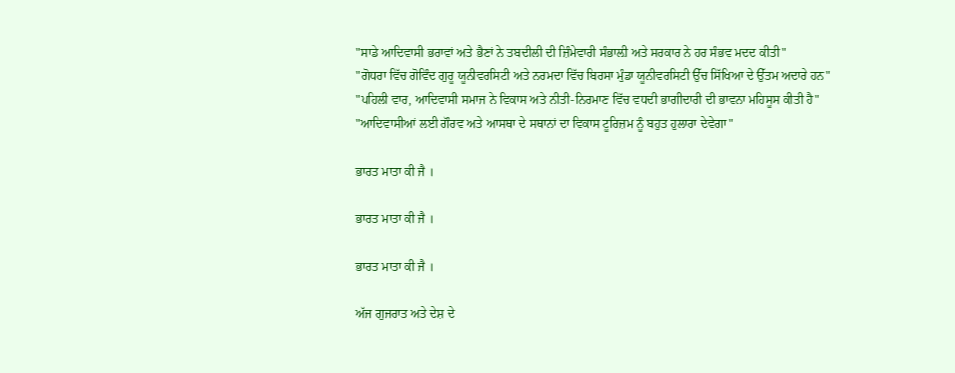"ਸਾਡੇ ਆਦਿਵਾਸੀ ਭਰਾਵਾਂ ਅਤੇ ਭੈਣਾਂ ਨੇ ਤਬਦੀਲੀ ਦੀ ਜ਼ਿੰਮੇਵਾਰੀ ਸੰਭਾਲ਼ੀ ਅਤੇ ਸਰਕਾਰ ਨੇ ਹਰ ਸੰਭਵ ਮਦਦ ਕੀਤੀ"
"ਗੋਧਰਾ ਵਿੱਚ ਗੋਵਿੰਦ ਗੁਰੂ ਯੂਨੀਵਰਸਿਟੀ ਅਤੇ ਨਰਮਦਾ ਵਿੱਚ ਬਿਰਸਾ ਮੁੰਡਾ ਯੂਨੀਵਰਸਿਟੀ ਉੱਚ ਸਿੱਖਿਆ ਦੇ ਉੱਤਮ ਅਦਾਰੇ ਹਨ"
"ਪਹਿਲੀ ਵਾਰ, ਆਦਿਵਾਸੀ ਸਮਾਜ ਨੇ ਵਿਕਾਸ ਅਤੇ ਨੀਤੀ-ਨਿਰਮਾਣ ਵਿੱਚ ਵਧਦੀ ਭਾਗੀਦਾਰੀ ਦੀ ਭਾਵਨਾ ਮਹਿਸੂਸ ਕੀਤੀ ਹੈ"
"ਆਦਿਵਾਸੀਆਂ ਲਈ ਗੌਰਵ ਅਤੇ ਆਸਥਾ ਦੇ ਸਥਾਨਾਂ ਦਾ ਵਿਕਾਸ ਟੂਰਿਜ਼ਮ ਨੂੰ ਬਹੁਤ ਹੁਲਾਰਾ ਦੇਵੇਗਾ"

ਭਾਰਤ ਮਾਤਾ ਕੀ ਜੈ ।

ਭਾਰਤ ਮਾਤਾ ਕੀ ਜੈ ।

ਭਾਰਤ ਮਾਤਾ ਕੀ ਜੈ ।

ਅੱਜ ਗੁਜਰਾਤ ਅਤੇ ਦੇਸ਼ ਦੇ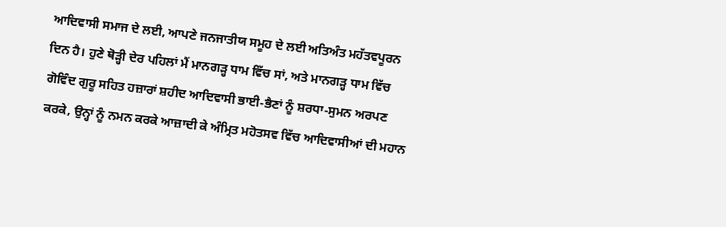ਆਦਿਵਾਸੀ ਸਮਾਜ ਦੇ ਲਈ, ਆਪਣੇ ਜਨਜਾਤੀਯ ਸਮੂਹ ਦੇ ਲਈ ਅਤਿਅੰਤ ਮਹੱਤਵਪੂਰਨ ਦਿਨ ਹੈ। ਹੁਣੇ ਥੋੜ੍ਹੀ ਦੇਰ ਪਹਿਲਾਂ ਮੈਂ ਮਾਨਗੜ੍ਹ ਧਾਮ ਵਿੱਚ ਸਾਂ, ਅਤੇ ਮਾਨਗੜ੍ਹ ਧਾਮ ਵਿੱਚ ਗੋਵਿੰਦ ਗੁਰੂ ਸਹਿਤ ਹਜ਼ਾਰਾਂ ਸ਼ਹੀਦ ਆਦਿਵਾਸੀ ਭਾਈ-ਭੈਣਾਂ ਨੂੰ ਸ਼ਰਧਾ-ਸੁਮਨ ਅਰਪਣ ਕਰਕੇ, ਉਨ੍ਹਾਂ ਨੂੰ ਨਮਨ ਕਰਕੇ ਆਜ਼ਾਦੀ ਕੇ ਅੰਮ੍ਰਿਤ ਮਹੋਤਸਵ ਵਿੱਚ ਆਦਿਵਾਸੀਆਂ ਦੀ ਮਹਾਨ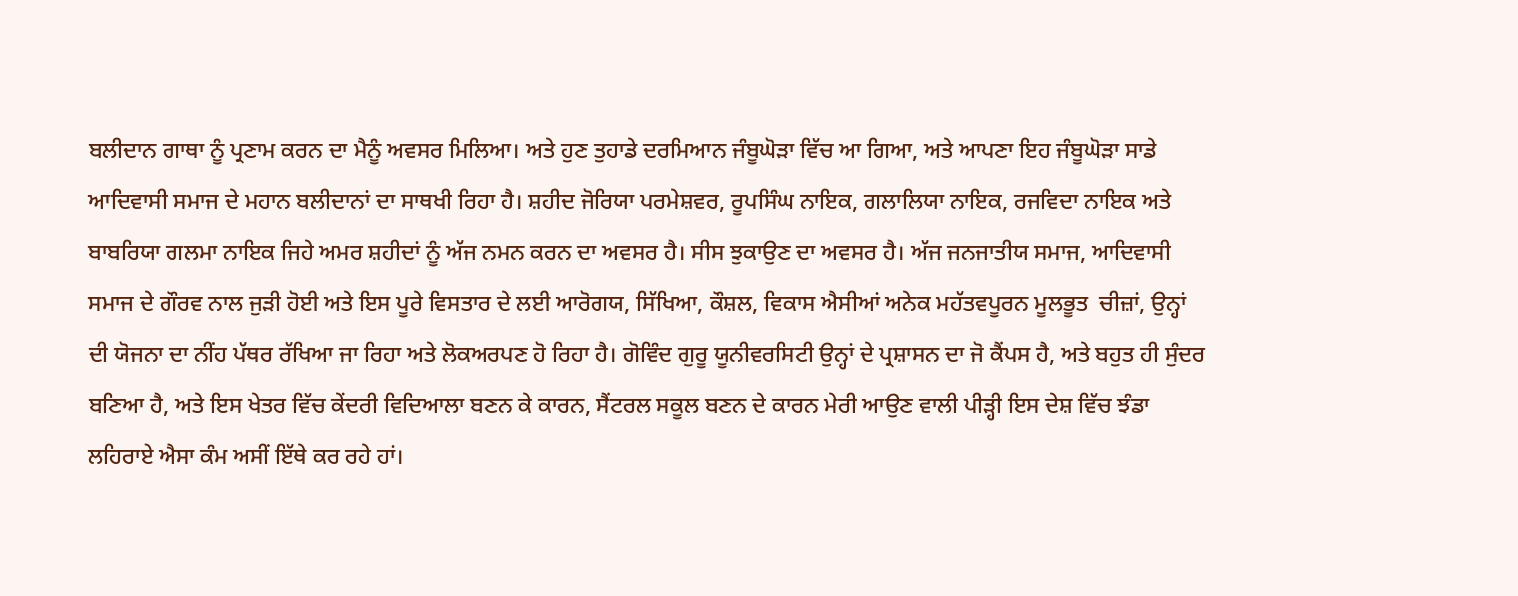ਬਲੀਦਾਨ ਗਾਥਾ ਨੂੰ ਪ੍ਰਣਾਮ ਕਰਨ ਦਾ ਮੈਨੂੰ ਅਵਸਰ ਮਿਲਿਆ। ਅਤੇ ਹੁਣ ਤੁਹਾਡੇ ਦਰਮਿਆਨ ਜੰਬੂਘੋੜਾ ਵਿੱਚ ਆ ਗਿਆ, ਅਤੇ ਆਪਣਾ ਇਹ ਜੰਬੂਘੋੜਾ ਸਾਡੇ ਆਦਿਵਾਸੀ ਸਮਾਜ ਦੇ ਮਹਾਨ ਬਲੀਦਾਨਾਂ ਦਾ ਸਾਥਖੀ ਰਿਹਾ ਹੈ। ਸ਼ਹੀਦ ਜੋਰਿਯਾ ਪਰਮੇਸ਼ਵਰ, ਰੂਪਸਿੰਘ ਨਾਇਕ, ਗਲਾਲਿਯਾ ਨਾਇਕ, ਰਜਵਿਦਾ ਨਾਇਕ ਅਤੇ ਬਾਬਰਿਯਾ ਗਲਮਾ ਨਾਇਕ ਜਿਹੇ ਅਮਰ ਸ਼ਹੀਦਾਂ ਨੂੰ ਅੱਜ ਨਮਨ ਕਰਨ ਦਾ ਅਵਸਰ ਹੈ। ਸੀਸ ਝੁਕਾਉਣ ਦਾ ਅਵਸਰ ਹੈ। ਅੱਜ ਜਨਜਾਤੀਯ ਸਮਾਜ, ਆਦਿਵਾਸੀ ਸਮਾਜ ਦੇ ਗੌਰਵ ਨਾਲ ਜੁੜੀ ਹੋਈ ਅਤੇ ਇਸ ਪੂਰੇ ਵਿਸਤਾਰ ਦੇ ਲਈ ਆਰੋਗਯ, ਸਿੱਖਿਆ, ਕੌਸ਼ਲ, ਵਿਕਾਸ ਐਸੀਆਂ ਅਨੇਕ ਮਹੱਤਵਪੂਰਨ ਮੂਲਭੂਤ  ਚੀਜ਼ਾਂ, ਉਨ੍ਹਾਂ ਦੀ ਯੋਜਨਾ ਦਾ ਨੀਂਹ ਪੱਥਰ ਰੱਖਿਆ ਜਾ ਰਿਹਾ ਅਤੇ ਲੋਕਅਰਪਣ ਹੋ ਰਿਹਾ ਹੈ। ਗੋਵਿੰਦ ਗੁਰੂ ਯੂਨੀਵਰਸਿਟੀ ਉਨ੍ਹਾਂ ਦੇ ਪ੍ਰਸ਼ਾਸਨ ਦਾ ਜੋ ਕੈਂਪਸ ਹੈ, ਅਤੇ ਬਹੁਤ ਹੀ ਸੁੰਦਰ ਬਣਿਆ ਹੈ, ਅਤੇ ਇਸ ਖੇਤਰ ਵਿੱਚ ਕੇਂਦਰੀ ਵਿਦਿਆਲਾ ਬਣਨ ਕੇ ਕਾਰਨ, ਸੈਂਟਰਲ ਸਕੂਲ ਬਣਨ ਦੇ ਕਾਰਨ ਮੇਰੀ ਆਉਣ ਵਾਲੀ ਪੀੜ੍ਹੀ ਇਸ ਦੇਸ਼ ਵਿੱਚ ਝੰਡਾ ਲਹਿਰਾਏ ਐਸਾ ਕੰਮ ਅਸੀਂ ਇੱਥੇ ਕਰ ਰਹੇ ਹਾਂ।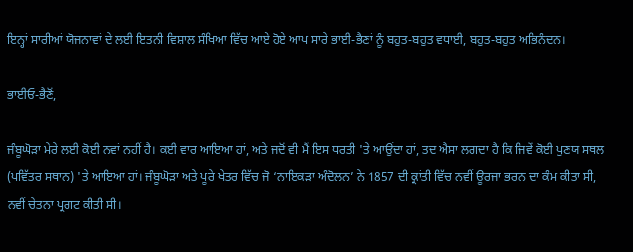ਇਨ੍ਹਾਂ ਸਾਰੀਆਂ ਯੋਜਨਾਵਾਂ ਦੇ ਲਈ ਇਤਨੀ ਵਿਸ਼ਾਲ ਸੰਖਿਆ ਵਿੱਚ ਆਏ ਹੋਏ ਆਪ ਸਾਰੇ ਭਾਈ-ਭੈਣਾਂ ਨੂੰ ਬਹੁਤ-ਬਹੁਤ ਵਧਾਈ, ਬਹੁਤ-ਬਹੁਤ ਅਭਿਨੰਦਨ।

ਭਾਈਓ-ਭੈਣੋਂ,

ਜੰਬੂਘੋੜਾ ਮੇਰੇ ਲਈ ਕੋਈ ਨਵਾਂ ਨਹੀਂ ਹੈ। ਕਈ ਵਾਰ ਆਇਆ ਹਾਂ, ਅਤੇ ਜਦੋਂ ਵੀ ਮੈਂ ਇਸ ਧਰਤੀ 'ਤੇ ਆਉਂਦਾ ਹਾਂ, ਤਦ ਐਸਾ ਲਗਦਾ ਹੈ ਕਿ ਜਿਵੇਂ ਕੋਈ ਪੁਣਯ ਸਥਲ (ਪਵਿੱਤਰ ਸਥਾਨ) 'ਤੇ ਆਇਆ ਹਾਂ। ਜੰਬੂਘੋੜਾ ਅਤੇ ਪੂਰੇ ਖੇਤਰ ਵਿੱਚ ਜੋ ‘ਨਾਇਕੜਾ ਅੰਦੋਲਨ’ ਨੇ 1857 ਦੀ ਕ੍ਰਾਂਤੀ ਵਿੱਚ ਨਵੀਂ ਊਰਜਾ ਭਰਨ ਦਾ ਕੰਮ ਕੀਤਾ ਸੀ, ਨਵੀਂ ਚੇਤਨਾ ਪ੍ਰਗਟ ਕੀਤੀ ਸੀ।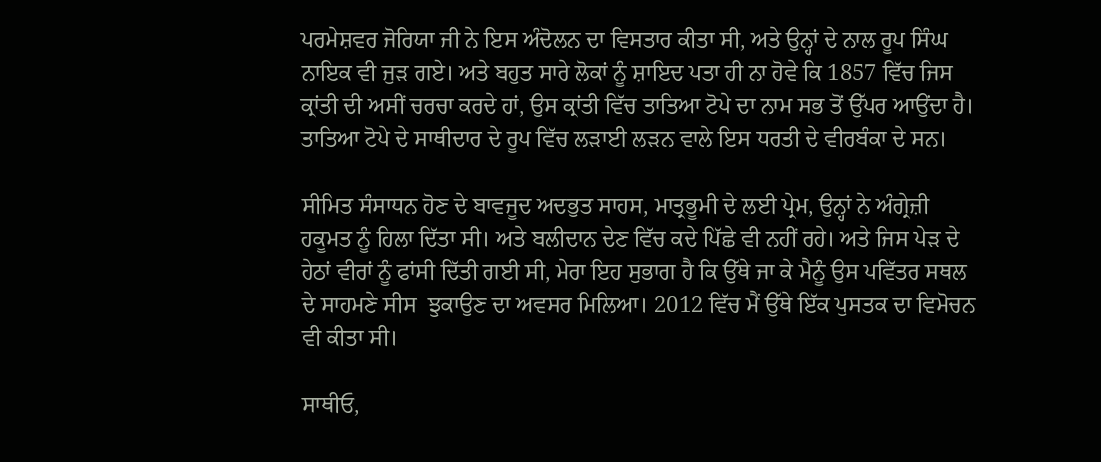ਪਰਮੇਸ਼ਵਰ ਜੋਰਿਯਾ ਜੀ ਨੇ ਇਸ ਅੰਦੋਲਨ ਦਾ ਵਿਸਤਾਰ ਕੀਤਾ ਸੀ, ਅਤੇ ਉਨ੍ਹਾਂ ਦੇ ਨਾਲ ਰੂਪ ਸਿੰਘ ਨਾਇਕ ਵੀ ਜੁੜ ਗਏ। ਅਤੇ ਬਹੁਤ ਸਾਰੇ ਲੋਕਾਂ ਨੂੰ ਸ਼ਾਇਦ ਪਤਾ ਹੀ ਨਾ ਹੋਵੇ ਕਿ 1857 ਵਿੱਚ ਜਿਸ ਕ੍ਰਾਂਤੀ ਦੀ ਅਸੀਂ ਚਰਚਾ ਕਰਦੇ ਹਾਂ, ਉਸ ਕ੍ਰਾਂਤੀ ਵਿੱਚ ਤਾਤਿਆ ਟੋਪੇ ਦਾ ਨਾਮ ਸਭ ਤੋਂ ਉੱਪਰ ਆਉਂਦਾ ਹੈ। ਤਾਤਿਆ ਟੋਪੇ ਦੇ ਸਾਥੀਦਾਰ ਦੇ ਰੂਪ ਵਿੱਚ ਲੜਾਈ ਲੜਨ ਵਾਲੇ ਇਸ ਧਰਤੀ ਦੇ ਵੀਰਬੰਕਾ ਦੇ ਸਨ।

ਸੀਮਿਤ ਸੰਸਾਧਨ ਹੋਣ ਦੇ ਬਾਵਜੂਦ ਅਦਭੁਤ ਸਾਹਸ, ਮਾਤ੍ਰਭੂਮੀ ਦੇ ਲਈ ਪ੍ਰੇਮ, ਉਨ੍ਹਾਂ ਨੇ ਅੰਗ੍ਰੇਜ਼ੀ ਹਕੂਮਤ ਨੂੰ ਹਿਲਾ ਦਿੱਤਾ ਸੀ। ਅਤੇ ਬਲੀਦਾਨ ਦੇਣ ਵਿੱਚ ਕਦੇ ਪਿੱਛੇ ਵੀ ਨਹੀਂ ਰਹੇ। ਅਤੇ ਜਿਸ ਪੇੜ ਦੇ ਹੇਠਾਂ ਵੀਰਾਂ ਨੂੰ ਫਾਂਸੀ ਦਿੱਤੀ ਗਈ ਸੀ, ਮੇਰਾ ਇਹ ਸੁਭਾਗ ਹੈ ਕਿ ਉੱਥੇ ਜਾ ਕੇ ਮੈਨੂੰ ਉਸ ਪਵਿੱਤਰ ਸਥਲ ਦੇ ਸਾਹਮਣੇ ਸੀਸ  ਝੁਕਾਉਣ ਦਾ ਅਵਸਰ ਮਿਲਿਆ। 2012 ਵਿੱਚ ਮੈਂ ਉੱਥੇ ਇੱਕ ਪੁਸਤਕ ਦਾ ਵਿਮੋਚਨ ਵੀ ਕੀਤਾ ਸੀ।

ਸਾਥੀਓ,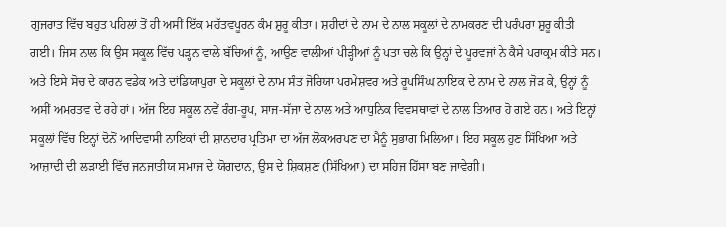ਗੁਜਰਾਤ ਵਿੱਚ ਬਹੁਤ ਪਹਿਲਾਂ ਤੋਂ ਹੀ ਅਸੀਂ ਇੱਕ ਮਹੱਤਵਪੂਰਨ ਕੰਮ ਸ਼ੁਰੂ ਕੀਤਾ। ਸ਼ਹੀਦਾਂ ਦੇ ਨਾਮ ਦੇ ਨਾਲ ਸਕੂਲਾਂ ਦੇ ਨਾਮਕਰਣ ਦੀ ਪਰੰਪਰਾ ਸ਼ੁਰੂ ਕੀਤੀ ਗਈ। ਜਿਸ ਨਾਲ ਕਿ ਉਸ ਸਕੂਲ ਵਿੱਚ ਪੜ੍ਹਨ ਵਾਲੇ ਬੱਚਿਆਂ ਨੂੰ, ਆਉਣ ਵਾਲੀਆਂ ਪੀੜ੍ਹੀਆਂ ਨੂੰ ਪਤਾ ਚਲੇ ਕਿ ਉਨ੍ਹਾਂ ਦੇ ਪੂਰਵਜਾਂ ਨੇ ਕੈਸੇ ਪਰਾਕ੍ਰਮ ਕੀਤੇ ਸਨ। ਅਤੇ ਇਸੇ ਸੋਚ ਦੇ ਕਾਰਨ ਵਡੇਕ ਅਤੇ ਦਾਂਡਿਯਾਪੁਰਾ ਦੇ ਸਕੂਲਾਂ ਦੇ ਨਾਮ ਸੰਤ ਜੋਰਿਯਾ ਪਰਮੇਸ਼ਵਰ ਅਤੇ ਰੂਪਸਿੰਘ ਨਾਇਕ ਦੇ ਨਾਮ ਦੇ ਨਾਲ ਜੋੜ ਕੇ, ਉਨ੍ਹਾਂ ਨੂੰ ਅਸੀਂ ਅਮਰਤਵ ਦੇ ਰਹੇ ਹਾਂ। ਅੱਜ ਇਹ ਸਕੂਲ ਨਵੇਂ ਰੰਗ-ਰੂਪ, ਸਾਜ-ਸੱਜਾ ਦੇ ਨਾਲ ਅਤੇ ਆਧੁਨਿਕ ਵਿਵਸਥਾਵਾਂ ਦੇ ਨਾਲ ਤਿਆਰ ਹੋ ਗਏ ਹਨ। ਅਤੇ ਇਨ੍ਹਾਂ ਸਕੂਲਾਂ ਵਿੱਚ ਇਨ੍ਹਾਂ ਦੋਨੋਂ ਆਦਿਵਾਸੀ ਨਾਇਕਾਂ ਦੀ ਸ਼ਾਨਦਾਰ ਪ੍ਰਤਿਮਾ ਦਾ ਅੱਜ ਲੋਕਅਰਪਣ ਦਾ ਮੈਨੂੰ ਸੁਭਾਗ ਮਿਲਿਆ। ਇਹ ਸਕੂਲ ਹੁਣ ਸਿੱਖਿਆ ਅਤੇ ਆਜ਼ਾਦੀ ਦੀ ਲੜਾਈ ਵਿੱਚ ਜਨਜਾਤੀਯ ਸਮਾਜ ਦੇ ਯੋਗਦਾਨ, ਉਸ ਦੇ ਸ਼ਿਕਸ਼ਣ (ਸਿੱਖਿਆ) ਦਾ ਸਹਿਜ ਹਿੱਸਾ ਬਣ ਜਾਵੇਗੀ।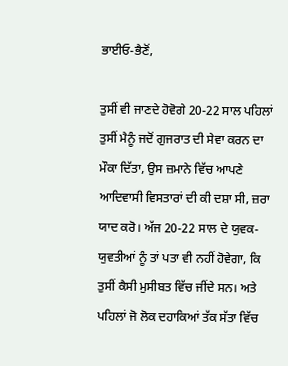ਭਾਈਓ-ਭੈਣੋਂ,

ਤੁਸੀਂ ਵੀ ਜਾਣਦੇ ਹੋਵੋਗੇ 20-22 ਸਾਲ ਪਹਿਲਾਂ ਤੁਸੀਂ ਮੈਨੂੰ ਜਦੋਂ ਗੁਜਰਾਤ ਦੀ ਸੇਵਾ ਕਰਨ ਦਾ ਮੌਕਾ ਦਿੱਤਾ, ਉਸ ਜ਼ਮਾਨੇ ਵਿੱਚ ਆਪਣੇ ਆਦਿਵਾਸੀ ਵਿਸਤਾਰਾਂ ਦੀ ਕੀ ਦਸ਼ਾ ਸੀ, ਜ਼ਰਾ ਯਾਦ ਕਰੋ। ਅੱਜ 20-22 ਸਾਲ ਦੇ ਯੁਵਕ-ਯੁਵਤੀਆਂ ਨੂੰ ਤਾਂ ਪਤਾ ਵੀ ਨਹੀਂ ਹੋਵੇਗਾ, ਕਿ ਤੁਸੀਂ ਕੈਸੀ ਮੁਸੀਬਤ ਵਿੱਚ ਜੀਂਦੇ ਸਨ। ਅਤੇ ਪਹਿਲਾਂ ਜੋ ਲੋਕ ਦਹਾਕਿਆਂ ਤੱਕ ਸੱਤਾ ਵਿੱਚ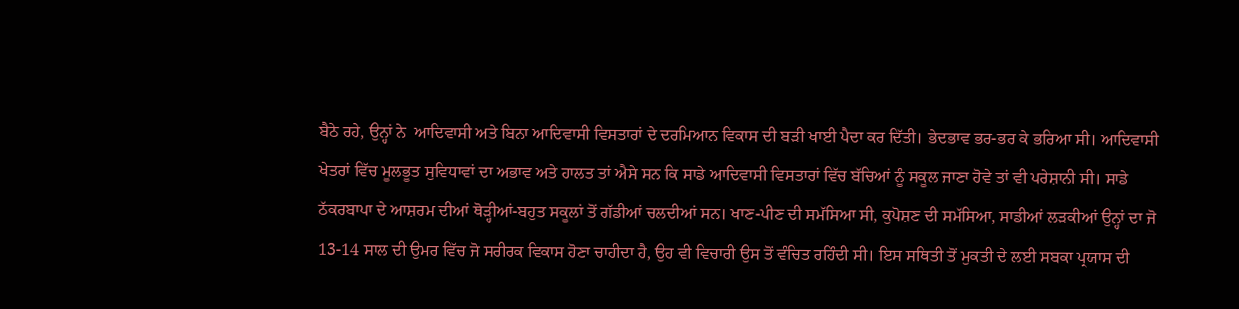ਬੈਠੇ ਰਹੇ, ਉਨ੍ਹਾਂ ਨੇ  ਆਦਿਵਾਸੀ ਅਤੇ ਬਿਨਾ ਆਦਿਵਾਸੀ ਵਿਸਤਾਰਾਂ ਦੇ ਦਰਮਿਆਨ ਵਿਕਾਸ ਦੀ ਬੜੀ ਖਾਈ ਪੈਦਾ ਕਰ ਦਿੱਤੀ। ਭੇਦਭਾਵ ਭਰ-ਭਰ ਕੇ ਭਰਿਆ ਸੀ। ਆਦਿਵਾਸੀ ਖੇਤਰਾਂ ਵਿੱਚ ਮੂਲਭੂਤ ਸੁਵਿਧਾਵਾਂ ਦਾ ਅਭਾਵ ਅਤੇ ਹਾਲਤ ਤਾਂ ਐਸੇ ਸਨ ਕਿ ਸਾਡੇ ਆਦਿਵਾਸੀ ਵਿਸਤਾਰਾਂ ਵਿੱਚ ਬੱਚਿਆਂ ਨੂੰ ਸਕੂਲ ਜਾਣਾ ਹੋਵੇ ਤਾਂ ਵੀ ਪਰੇਸ਼ਾਨੀ ਸੀ। ਸਾਡੇ ਠੱਕਰਬਾਪਾ ਦੇ ਆਸ਼ਰਮ ਦੀਆਂ ਥੋੜ੍ਹੀਆਂ-ਬਹੁਤ ਸਕੂਲਾਂ ਤੋਂ ਗੱਡੀਆਂ ਚਲਦੀਆਂ ਸਨ। ਖਾਣ-ਪੀਣ ਦੀ ਸਮੱਸਿਆ ਸੀ, ਕੁਪੋਸ਼ਣ ਦੀ ਸਮੱਸਿਆ, ਸਾਡੀਆਂ ਲੜਕੀਆਂ ਉਨ੍ਹਾਂ ਦਾ ਜੋ 13-14 ਸਾਲ ਦੀ ਉਮਰ ਵਿੱਚ ਜੋ ਸਰੀਰਕ ਵਿਕਾਸ ਹੋਣਾ ਚਾਹੀਦਾ ਹੈ, ਉਹ ਵੀ ਵਿਚਾਰੀ ਉਸ ਤੋਂ ਵੰਚਿਤ ਰਹਿੰਦੀ ਸੀ। ਇਸ ਸਥਿਤੀ ਤੋਂ ਮੁਕਤੀ ਦੇ ਲਈ ਸਬਕਾ ਪ੍ਰਯਾਸ ਦੀ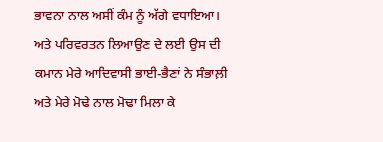ਭਾਵਨਾ ਨਾਲ ਅਸੀਂ ਕੰਮ ਨੂੰ ਅੱਗੇ ਵਧਾਇਆ। ਅਤੇ ਪਰਿਵਰਤਨ ਲਿਆਉਣ ਦੇ ਲਈ ਉਸ ਦੀ ਕਮਾਨ ਮੇਰੇ ਆਦਿਵਾਸੀ ਭਾਈ-ਭੈਣਾਂ ਨੇ ਸੰਭਾਲ਼ੀ ਅਤੇ ਮੇਰੇ ਮੋਢੇ ਨਾਲ ਮੋਢਾ ਮਿਲਾ ਕੇ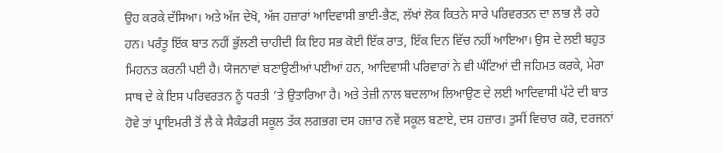ਉਹ ਕਰਕੇ ਦੱਸਿਆ। ਅਤੇ ਅੱਜ ਦੇਖੋ, ਅੱਜ ਹਜ਼ਾਰਾਂ ਆਦਿਵਾਸੀ ਭਾਈ-ਭੈਣ, ਲੱਖਾਂ ਲੋਕ ਕਿਤਨੇ ਸਾਰੇ ਪਰਿਵਰਤਨ ਦਾ ਲਾਭ ਲੈ ਰਹੇ ਹਨ। ਪਰੰਤੂ ਇੱਕ ਬਾਤ ਨਹੀਂ ਭੁੱਲਣੀ ਚਾਹੀਦੀ ਕਿ ਇਹ ਸਭ ਕੋਈ ਇੱਕ ਰਾਤ, ਇੱਕ ਦਿਨ ਵਿੱਚ ਨਹੀਂ ਆਇਆ। ਉਸ ਦੇ ਲਈ ਬਹੁਤ ਮਿਹਨਤ ਕਰਨੀ ਪਈ ਹੈ। ਯੋਜਨਾਵਾਂ ਬਣਾਉਣੀਆਂ ਪਈਆਂ ਹਨ, ਆਦਿਵਾਸੀ ਪਰਿਵਾਰਾਂ ਨੇ ਵੀ ਘੰਟਿਆਂ ਦੀ ਜਹਿਮਤ ਕਰਕੇ, ਮੇਰਾ ਸਾਥ ਦੇ ਕੇ ਇਸ ਪਰਿਵਰਤਨ ਨੂੰ ਧਰਤੀ ’ਤੇ ਉਤਾਰਿਆ ਹੈ। ਅਤੇ ਤੇਜ਼ੀ ਨਾਲ ਬਦਲਾਅ ਲਿਆਉਣ ਦੇ ਲਈ ਆਦਿਵਾਸੀ ਪੱਟੇ ਦੀ ਬਾਤ ਹੋਵੇ ਤਾਂ ਪ੍ਰਾਇਮਰੀ ਤੋਂ ਲੈ ਕੇ ਸੈਕੰਡਰੀ ਸਕੂਲ ਤੱਕ ਲਗਭਗ ਦਸ ਹਜ਼ਾਰ ਨਵੇਂ ਸਕੂਲ ਬਣਾਏ, ਦਸ ਹਜ਼ਾਰ। ਤੁਸੀਂ ਵਿਚਾਰ ਕਰੋ, ਦਰਜਨਾਂ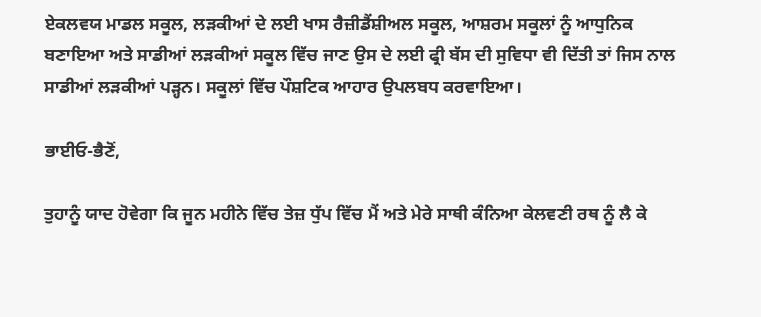ਏਕਲਵਯ ਮਾਡਲ ਸਕੂਲ, ਲੜਕੀਆਂ ਦੇ ਲਈ ਖਾਸ ਰੈਜ਼ੀਡੈਂਸ਼ੀਅਲ ਸਕੂਲ, ਆਸ਼ਰਮ ਸਕੂਲਾਂ ਨੂੰ ਆਧੁਨਿਕ ਬਣਾਇਆ ਅਤੇ ਸਾਡੀਆਂ ਲੜਕੀਆਂ ਸਕੂਲ ਵਿੱਚ ਜਾਣ ਉਸ ਦੇ ਲਈ ਫ੍ਰੀ ਬੱਸ ਦੀ ਸੁਵਿਧਾ ਵੀ ਦਿੱਤੀ ਤਾਂ ਜਿਸ ਨਾਲ ਸਾਡੀਆਂ ਲੜਕੀਆਂ ਪੜ੍ਹਨ। ਸਕੂਲਾਂ ਵਿੱਚ ਪੌਸ਼ਟਿਕ ਆਹਾਰ ਉਪਲਬਧ ਕਰਵਾਇਆ।

ਭਾਈਓ-ਭੈਣੋਂ,

ਤੁਹਾਨੂੰ ਯਾਦ ਹੋਵੇਗਾ ਕਿ ਜੂਨ ਮਹੀਨੇ ਵਿੱਚ ਤੇਜ਼ ਧੁੱਪ ਵਿੱਚ ਮੈਂ ਅਤੇ ਮੇਰੇ ਸਾਥੀ ਕੰਨਿਆ ਕੇਲਵਣੀ ਰਥ ਨੂੰ ਲੈ ਕੇ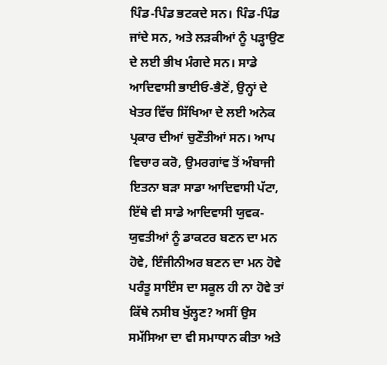ਪਿੰਡ-ਪਿੰਡ ਭਟਕਦੇ ਸਨ। ਪਿੰਡ-ਪਿੰਡ ਜਾਂਦੇ ਸਨ, ਅਤੇ ਲੜਕੀਆਂ ਨੂੰ ਪੜ੍ਹਾਉਣ ਦੇ ਲਈ ਭੀਖ ਮੰਗਦੇ ਸਨ। ਸਾਡੇ ਆਦਿਵਾਸੀ ਭਾਈਓ-ਭੈਣੋਂ, ਉਨ੍ਹਾਂ ਦੇ ਖੇਤਰ ਵਿੱਚ ਸਿੱਖਿਆ ਦੇ ਲਈ ਅਨੇਕ ਪ੍ਰਕਾਰ ਦੀਆਂ ਚੁਣੌਤੀਆਂ ਸਨ। ਆਪ ਵਿਚਾਰ ਕਰੋ, ਉਮਰਗਾਂਵ ਤੋਂ ਅੰਬਾਜੀ ਇਤਨਾ ਬੜਾ ਸਾਡਾ ਆਦਿਵਾਸੀ ਪੱਟਾ, ਇੱਥੇ ਵੀ ਸਾਡੇ ਆਦਿਵਾਸੀ ਯੁਵਕ-ਯੁਵਤੀਆਂ ਨੂੰ ਡਾਕਟਰ ਬਣਨ ਦਾ ਮਨ ਹੋਵੇ, ਇੰਜੀਨੀਅਰ ਬਣਨ ਦਾ ਮਨ ਹੋਵੇ ਪਰੰਤੂ ਸਾਇੰਸ ਦਾ ਸਕੂਲ ਹੀ ਨਾ ਹੋਵੇ ਤਾਂ ਕਿੱਥੇ ਨਸੀਬ ਖੁੱਲ੍ਹਣ? ਅਸੀਂ ਉਸ ਸਮੱਸਿਆ ਦਾ ਵੀ ਸਮਾਧਾਨ ਕੀਤਾ ਅਤੇ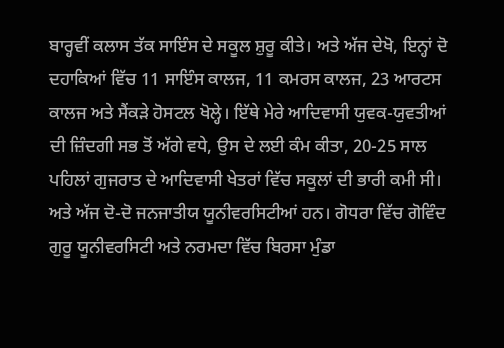ਬਾਰ੍ਹਵੀਂ ਕਲਾਸ ਤੱਕ ਸਾਇੰਸ ਦੇ ਸਕੂਲ ਸ਼ੁਰੂ ਕੀਤੇ। ਅਤੇ ਅੱਜ ਦੇਖੋ, ਇਨ੍ਹਾਂ ਦੋ ਦਹਾਕਿਆਂ ਵਿੱਚ 11 ਸਾਇੰਸ ਕਾਲਜ, 11 ਕਮਰਸ ਕਾਲਜ, 23 ਆਰਟਸ ਕਾਲਜ ਅਤੇ ਸੈਂਕੜੇ ਹੋਸਟਲ ਖੋਲ੍ਹੇ। ਇੱਥੇ ਮੇਰੇ ਆਦਿਵਾਸੀ ਯੁਵਕ-ਯੁਵਤੀਆਂ ਦੀ ਜ਼ਿੰਦਗੀ ਸਭ ਤੋਂ ਅੱਗੇ ਵਧੇ, ਉਸ ਦੇ ਲਈ ਕੰਮ ਕੀਤਾ, 20-25 ਸਾਲ ਪਹਿਲਾਂ ਗੁਜਰਾਤ ਦੇ ਆਦਿਵਾਸੀ ਖੇਤਰਾਂ ਵਿੱਚ ਸਕੂਲਾਂ ਦੀ ਭਾਰੀ ਕਮੀ ਸੀ। ਅਤੇ ਅੱਜ ਦੋ-ਦੋ ਜਨਜਾਤੀਯ ਯੂਨੀਵਰਸਿਟੀਆਂ ਹਨ। ਗੋਧਰਾ ਵਿੱਚ ਗੋਵਿੰਦ ਗੁਰੂ ਯੂਨੀਵਰਸਿਟੀ ਅਤੇ ਨਰਮਦਾ ਵਿੱਚ ਬਿਰਸਾ ਮੁੰਡਾ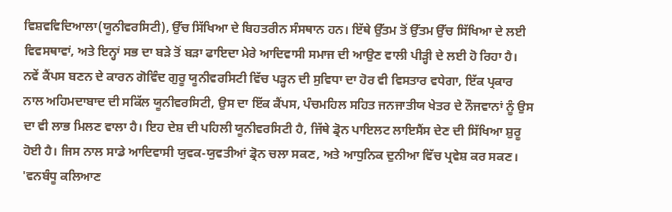ਵਿਸ਼ਵਵਿਦਿਆਲਾ(ਯੂਨੀਵਰਸਿਟੀ), ਉੱਚ ਸਿੱਖਿਆ ਦੇ ਬਿਹਤਰੀਨ ਸੰਸਥਾਨ ਹਨ। ਇੱਥੇ ਉੱਤਮ ਤੋਂ ਉੱਤਮ ਉੱਚ ਸਿੱਖਿਆ ਦੇ ਲਈ ਵਿਵਸਥਾਵਾਂ, ਅਤੇ ਇਨ੍ਹਾਂ ਸਭ ਦਾ ਬੜੇ ਤੋਂ ਬੜਾ ਫਾਇਦਾ ਮੇਰੇ ਆਦਿਵਾਸੀ ਸਮਾਜ ਦੀ ਆਉਣ ਵਾਲੀ ਪੀੜ੍ਹੀ ਦੇ ਲਈ ਹੋ ਰਿਹਾ ਹੈ।  ਨਵੇਂ ਕੈਂਪਸ ਬਣਨ ਦੇ ਕਾਰਨ ਗੋਵਿੰਦ ਗੁਰੂ ਯੂਨੀਵਰਸਿਟੀ ਵਿੱਚ ਪੜ੍ਹਨ ਦੀ ਸੁਵਿਧਾ ਦਾ ਹੋਰ ਵੀ ਵਿਸਤਾਰ ਵਧੇਗਾ, ਇੱਕ ਪ੍ਰਕਾਰ ਨਾਲ ਅਹਿਮਦਾਬਾਦ ਦੀ ਸਕਿੱਲ ਯੂਨੀਵਰਸਿਟੀ, ਉਸ ਦਾ ਇੱਕ ਕੈਂਪਸ, ਪੰਚਮਹਿਲ ਸਹਿਤ ਜਨਜਾਤੀਯ ਖੇਤਰ ਦੇ ਨੌਜਵਾਨਾਂ ਨੂੰ ਉਸ ਦਾ ਵੀ ਲਾਭ ਮਿਲਣ ਵਾਲਾ ਹੈ। ਇਹ ਦੇਸ਼ ਦੀ ਪਹਿਲੀ ਯੂਨੀਵਰਸਿਟੀ ਹੈ, ਜਿੱਥੇ ਡ੍ਰੋਨ ਪਾਇਲਟ ਲਾਇਸੈਂਸ ਦੇਣ ਦੀ ਸਿੱਖਿਆ ਸ਼ੁਰੂ ਹੋਈ ਹੈ। ਜਿਸ ਨਾਲ ਸਾਡੇ ਆਦਿਵਾਸੀ ਯੁਵਕ-ਯੁਵਤੀਆਂ ਡ੍ਰੋਨ ਚਲਾ ਸਕਣ, ਅਤੇ ਆਧੁਨਿਕ ਦੁਨੀਆ ਵਿੱਚ ਪ੍ਰਵੇਸ਼ ਕਰ ਸਕਣ। 'ਵਨਬੰਧੂ ਕਲਿਆਣ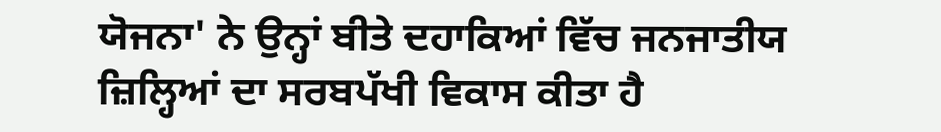ਯੋਜਨਾ' ਨੇ ਉਨ੍ਹਾਂ ਬੀਤੇ ਦਹਾਕਿਆਂ ਵਿੱਚ ਜਨਜਾਤੀਯ ਜ਼ਿਲ੍ਹਿਆਂ ਦਾ ਸਰਬਪੱਖੀ ਵਿਕਾਸ ਕੀਤਾ ਹੈ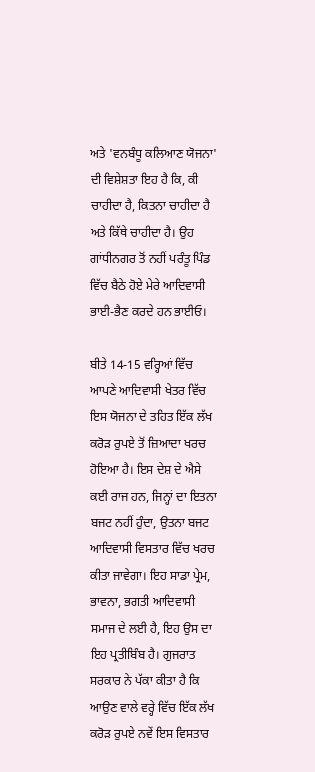ਅਤੇ 'ਵਨਬੰਧੂ ਕਲਿਆਣ ਯੋਜਨਾ' ਦੀ ਵਿਸ਼ੇਸ਼ਤਾ ਇਹ ਹੈ ਕਿ, ਕੀ ਚਾਹੀਦਾ ਹੈ, ਕਿਤਨਾ ਚਾਹੀਦਾ ਹੈ ਅਤੇ ਕਿੱਥੇ ਚਾਹੀਦਾ ਹੈ। ਉਹ ਗਾਂਧੀਨਗਰ ਤੋਂ ਨਹੀਂ ਪਰੰਤੂ ਪਿੰਡ ਵਿੱਚ ਬੈਠੇ ਹੋਏ ਮੇਰੇ ਆਦਿਵਾਸੀ ਭਾਈ-ਭੈਣ ਕਰਦੇ ਹਨ ਭਾਈਓ।

ਬੀਤੇ 14-15 ਵਰ੍ਹਿਆਂ ਵਿੱਚ ਆਪਣੇ ਆਦਿਵਾਸੀ ਖੇਤਰ ਵਿੱਚ ਇਸ ਯੋਜਨਾ ਦੇ ਤਹਿਤ ਇੱਕ ਲੱਖ ਕਰੋੜ ਰੁਪਏ ਤੋਂ ਜ਼ਿਆਦਾ ਖਰਚ ਹੋਇਆ ਹੈ। ਇਸ ਦੇਸ਼ ਦੇ ਐਸੇ ਕਈ ਰਾਜ ਹਨ, ਜਿਨ੍ਹਾਂ ਦਾ ਇਤਨਾ ਬਜਟ ਨਹੀਂ ਹੁੰਦਾ, ਉਤਨਾ ਬਜਟ ਆਦਿਵਾਸੀ ਵਿਸਤਾਰ ਵਿੱਚ ਖਰਚ ਕੀਤਾ ਜਾਵੇਗਾ। ਇਹ ਸਾਡਾ ਪ੍ਰੇਮ, ਭਾਵਨਾ, ਭਗਤੀ ਆਦਿਵਾਸੀ ਸਮਾਜ ਦੇ ਲਈ ਹੈ, ਇਹ ਉਸ ਦਾ ਇਹ ਪ੍ਰਤੀਬਿੰਬ ਹੈ। ਗੁਜਰਾਤ ਸਰਕਾਰ ਨੇ ਪੱਕਾ ਕੀਤਾ ਹੈ ਕਿ ਆਉਣ ਵਾਲੇ ਵਰ੍ਹੇ ਵਿੱਚ ਇੱਕ ਲੱਖ ਕਰੋੜ ਰੁਪਏ ਨਵੇਂ ਇਸ ਵਿਸਤਾਰ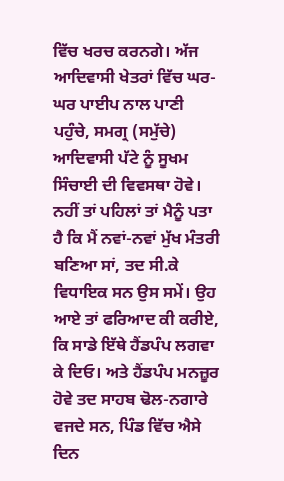ਵਿੱਚ ਖਰਚ ਕਰਨਗੇ। ਅੱਜ ਆਦਿਵਾਸੀ ਖੇਤਰਾਂ ਵਿੱਚ ਘਰ-ਘਰ ਪਾਈਪ ਨਾਲ ਪਾਣੀ ਪਹੁੰਚੇ, ਸਮਗ੍ਰ (ਸਮੁੱਚੇ) ਆਦਿਵਾਸੀ ਪੱਟੇ ਨੂੰ ਸੂਖਮ ਸਿੰਚਾਈ ਦੀ ਵਿਵਸਥਾ ਹੋਵੇ। ਨਹੀਂ ਤਾਂ ਪਹਿਲਾਂ ਤਾਂ ਮੈਨੂੰ ਪਤਾ ਹੈ ਕਿ ਮੈਂ ਨਵਾਂ-ਨਵਾਂ ਮੁੱਖ ਮੰਤਰੀ ਬਣਿਆ ਸਾਂ, ਤਦ ਸੀ.ਕੇ ਵਿਧਾਇਕ ਸਨ ਉਸ ਸਮੇਂ। ਉਹ ਆਏ ਤਾਂ ਫਰਿਆਦ ਕੀ ਕਰੀਏ, ਕਿ ਸਾਡੇ ਇੱਥੇ ਹੈਂਡਪੰਪ ਲਗਵਾ ਕੇ ਦਿਓ। ਅਤੇ ਹੈਂਡਪੰਪ ਮਨਜ਼ੂਰ ਹੋਵੇ ਤਦ ਸਾਹਬ ਢੋਲ-ਨਗਾਰੇ ਵਜਦੇ ਸਨ, ਪਿੰਡ ਵਿੱਚ ਐਸੇ ਦਿਨ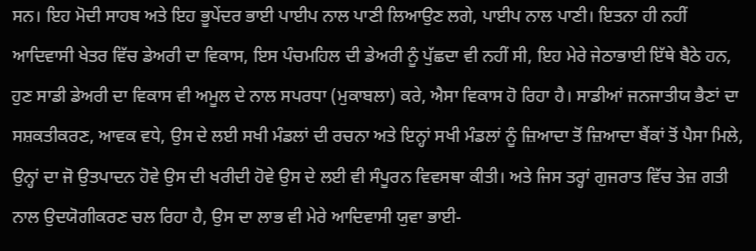ਸਨ। ਇਹ ਮੋਦੀ ਸਾਹਬ ਅਤੇ ਇਹ ਭੂਪੇਂਦਰ ਭਾਈ ਪਾਈਪ ਨਾਲ ਪਾਣੀ ਲਿਆਉਣ ਲਗੇ, ਪਾਈਪ ਨਾਲ ਪਾਣੀ। ਇਤਨਾ ਹੀ ਨਹੀਂ ਆਦਿਵਾਸੀ ਖੇਤਰ ਵਿੱਚ ਡੇਅਰੀ ਦਾ ਵਿਕਾਸ, ਇਸ ਪੰਚਮਹਿਲ ਦੀ ਡੇਅਰੀ ਨੂੰ ਪੁੱਛਦਾ ਵੀ ਨਹੀਂ ਸੀ, ਇਹ ਮੇਰੇ ਜੇਠਾਭਾਈ ਇੱਥੇ ਬੈਠੇ ਹਨ, ਹੁਣ ਸਾਡੀ ਡੇਅਰੀ ਦਾ ਵਿਕਾਸ ਵੀ ਅਮੂਲ ਦੇ ਨਾਲ ਸਪਰਧਾ (ਮੁਕਾਬਲਾ) ਕਰੇ, ਐਸਾ ਵਿਕਾਸ ਹੋ ਰਿਹਾ ਹੈ। ਸਾਡੀਆਂ ਜਨਜਾਤੀਯ ਭੈਣਾਂ ਦਾ ਸਸ਼ਕਤੀਕਰਣ, ਆਵਕ ਵਧੇ, ਉਸ ਦੇ ਲਈ ਸਖੀ ਮੰਡਲਾਂ ਦੀ ਰਚਨਾ ਅਤੇ ਇਨ੍ਹਾਂ ਸਖੀ ਮੰਡਲਾਂ ਨੂੰ ਜ਼ਿਆਦਾ ਤੋਂ ਜ਼ਿਆਦਾ ਬੈਂਕਾਂ ਤੋਂ ਪੈਸਾ ਮਿਲੇ, ਉਨ੍ਹਾਂ ਦਾ ਜੋ ਉਤਪਾਦਨ ਹੋਵੇ ਉਸ ਦੀ ਖਰੀਦੀ ਹੋਵੇ ਉਸ ਦੇ ਲਈ ਵੀ ਸੰਪੂਰਨ ਵਿਵਸਥਾ ਕੀਤੀ। ਅਤੇ ਜਿਸ ਤਰ੍ਹਾਂ ਗੁਜਰਾਤ ਵਿੱਚ ਤੇਜ਼ ਗਤੀ ਨਾਲ ਉਦਯੋਗੀਕਰਣ ਚਲ ਰਿਹਾ ਹੈ, ਉਸ ਦਾ ਲਾਭ ਵੀ ਮੇਰੇ ਆਦਿਵਾਸੀ ਯੁਵਾ ਭਾਈ-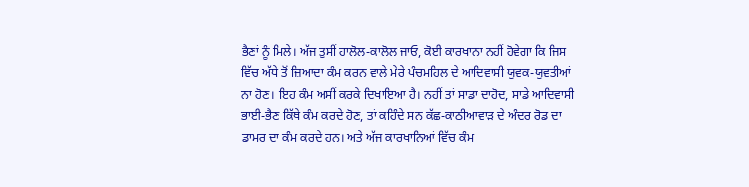ਭੈਣਾਂ ਨੂੰ ਮਿਲੇ। ਅੱਜ ਤੁਸੀਂ ਹਾਲੋਲ-ਕਾਲੋਲ ਜਾਓ, ਕੋਈ ਕਾਰਖਾਨਾ ਨਹੀਂ ਹੋਵੇਗਾ ਕਿ ਜਿਸ ਵਿੱਚ ਅੱਧੇ ਤੋਂ ਜ਼ਿਆਦਾ ਕੰਮ ਕਰਨ ਵਾਲੇ ਮੇਰੇ ਪੰਚਮਹਿਲ ਦੇ ਆਦਿਵਾਸੀ ਯੁਵਕ-ਯੁਵਤੀਆਂ ਨਾ ਹੋਣ। ਇਹ ਕੰਮ ਅਸੀਂ ਕਰਕੇ ਦਿਖਾਇਆ ਹੈ। ਨਹੀਂ ਤਾਂ ਸਾਡਾ ਦਾਹੋਦ, ਸਾਡੇ ਆਦਿਵਾਸੀ ਭਾਈ-ਭੈਣ ਕਿੱਥੇ ਕੰਮ ਕਰਦੇ ਹੋਣ, ਤਾਂ ਕਹਿੰਦੇ ਸਨ ਕੱਛ-ਕਾਠੀਆਵਾੜ ਦੇ ਅੰਦਰ ਰੋਡ ਦਾ ਡਾਮਰ ਦਾ ਕੰਮ ਕਰਦੇ ਹਨ। ਅਤੇ ਅੱਜ ਕਾਰਖਾਨਿਆਂ ਵਿੱਚ ਕੰਮ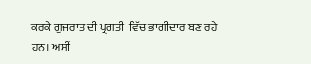ਕਰਕੇ ਗੁਜਰਾਤ ਦੀ ਪ੍ਰਗਤੀ  ਵਿੱਚ ਭਾਗੀਦਾਰ ਬਣ ਰਹੇ ਹਨ। ਅਸੀਂ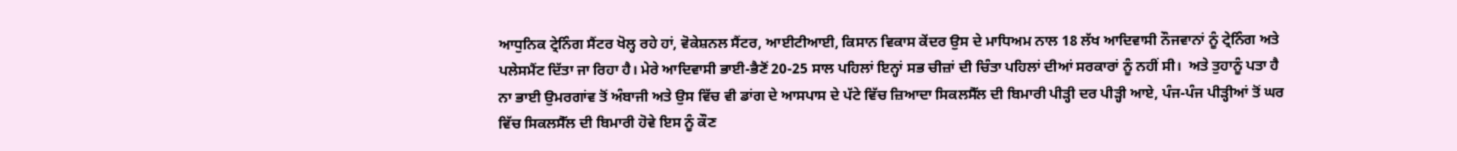ਆਧੁਨਿਕ ਟ੍ਰੇਨਿੰਗ ਸੈਂਟਰ ਖੋਲ੍ਹ ਰਹੇ ਹਾਂ, ਵੋਕੇਸ਼ਨਲ ਸੈਂਟਰ, ਆਈਟੀਆਈ, ਕਿਸਾਨ ਵਿਕਾਸ ਕੇਂਦਰ ਉਸ ਦੇ ਮਾਧਿਅਮ ਨਾਲ 18 ਲੱਖ ਆਦਿਵਾਸੀ ਨੌਜਵਾਨਾਂ ਨੂੰ ਟ੍ਰੇਨਿੰਗ ਅਤੇ ਪਲੇਸਮੈਂਟ ਦਿੱਤਾ ਜਾ ਰਿਹਾ ਹੈ। ਮੇਰੇ ਆਦਿਵਾਸੀ ਭਾਈ-ਭੈਣੋਂ 20-25 ਸਾਲ ਪਹਿਲਾਂ ਇਨ੍ਹਾਂ ਸਭ ਚੀਜ਼ਾਂ ਦੀ ਚਿੰਤਾ ਪਹਿਲਾਂ ਦੀਆਂ ਸਰਕਾਰਾਂ ਨੂੰ ਨਹੀਂ ਸੀ।  ਅਤੇ ਤੁਹਾਨੂੰ ਪਤਾ ਹੈ ਨਾ ਭਾਈ ਉਮਰਗਾਂਵ ਤੋਂ ਅੰਬਾਜੀ ਅਤੇ ਉਸ ਵਿੱਚ ਵੀ ਡਾਂਗ ਦੇ ਆਸਪਾਸ ਦੇ ਪੱਟੇ ਵਿੱਚ ਜ਼ਿਆਦਾ ਸਿਕਲਸੈੱਲ ਦੀ ਬਿਮਾਰੀ ਪੀੜ੍ਹੀ ਦਰ ਪੀੜ੍ਹੀ ਆਏ, ਪੰਜ-ਪੰਜ ਪੀੜ੍ਹੀਆਂ ਤੋਂ ਘਰ ਵਿੱਚ ਸਿਕਲਸੈੱਲ ਦੀ ਬਿਮਾਰੀ ਹੋਵੇ ਇਸ ਨੂੰ ਕੌਣ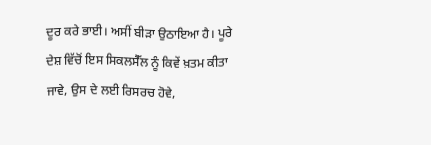ਦੂਰ ਕਰੇ ਭਾਈ। ਅਸੀਂ ਬੀੜਾ ਉਠਾਇਆ ਹੈ। ਪੂਰੇ ਦੇਸ਼ ਵਿੱਚੋਂ ਇਸ ਸਿਕਲਸੈੱਲ ਨੂੰ ਕਿਵੇਂ ਖ਼ਤਮ ਕੀਤਾ ਜਾਵੇ, ਉਸ ਦੇ ਲਈ ਰਿਸਰਚ ਹੋਵੇ,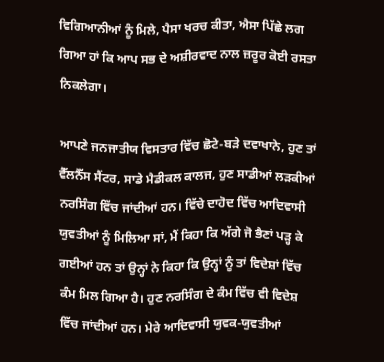ਵਿਗਿਆਨੀਆਂ ਨੂੰ ਮਿਲੇ, ਪੈਸਾ ਖਰਚ ਕੀਤਾ, ਐਸਾ ਪਿੱਛੇ ਲਗ ਗਿਆ ਹਾਂ ਕਿ ਆਪ ਸਭ ਦੇ ਅਸ਼ੀਰਵਾਦ ਨਾਲ ਜ਼ਰੂਰ ਕੋਈ ਰਸਤਾ ਨਿਕਲੇਗਾ।

ਆਪਣੇ ਜਨਜਾਤੀਯ ਵਿਸਤਾਰ ਵਿੱਚ ਛੋਟੇ-ਬੜੇ ਦਵਾਖਾਨੇ, ਹੁਣ ਤਾਂ ਵੈੱਲਨੈੱਸ ਸੈਂਟਰ, ਸਾਡੇ ਮੈਡੀਕਲ ਕਾਲਜ, ਹੁਣ ਸਾਡੀਆਂ ਲੜਕੀਆਂ ਨਰਸਿੰਗ ਵਿੱਚ ਜਾਂਦੀਆਂ ਹਨ। ਵਿੱਚੇ ਦਾਹੋਦ ਵਿੱਚ ਆਦਿਵਾਸੀ ਯੁਵਤੀਆਂ ਨੂੰ ਮਿਲਿਆ ਸਾਂ, ਮੈਂ ਕਿਹਾ ਕਿ ਅੱਗੇ ਜੋ ਭੈਣਾਂ ਪੜ੍ਹ ਕੇ ਗਈਆਂ ਹਨ ਤਾਂ ਉਨ੍ਹਾਂ ਨੇ ਕਿਹਾ ਕਿ ਉਨ੍ਹਾਂ ਨੂੰ ਤਾਂ ਵਿਦੇਸ਼ਾਂ ਵਿੱਚ ਕੰਮ ਮਿਲ ਗਿਆ ਹੈ। ਹੁਣ ਨਰਸਿੰਗ ਦੇ ਕੰਮ ਵਿੱਚ ਵੀ ਵਿਦੇਸ਼ ਵਿੱਚ ਜਾਂਦੀਆਂ ਹਨ। ਮੇਰੇ ਆਦਿਵਾਸੀ ਯੁਵਕ-ਯੁਵਤੀਆਂ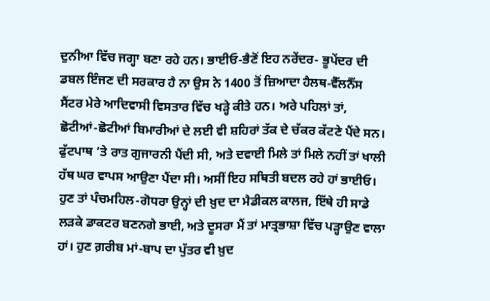ਦੁਨੀਆ ਵਿੱਚ ਜਗ੍ਹਾ ਬਣਾ ਰਹੇ ਹਨ। ਭਾਈਓ-ਭੈਣੋਂ ਇਹ ਨਰੇਂਦਰ- ਭੂਪੇਂਦਰ ਦੀ ਡਬਲ ਇੰਜਣ ਦੀ ਸਰਕਾਰ ਹੈ ਨਾ ਉਸ ਨੇ 1400 ਤੋਂ ਜ਼ਿਆਦਾ ਹੈਲਥ-ਵੈੱਲਨੈੱਸ ਸੈਂਟਰ ਮੇਰੇ ਆਦਿਵਾਸੀ ਵਿਸਤਾਰ ਵਿੱਚ ਖੜ੍ਹੇ ਕੀਤੇ ਹਨ। ਅਰੇ ਪਹਿਲਾਂ ਤਾਂ, ਛੋਟੀਆਂ-ਛੋਟੀਆਂ ਬਿਮਾਰੀਆਂ ਦੇ ਲਈ ਵੀ ਸ਼ਹਿਰਾਂ ਤੱਕ ਦੇ ਚੱਕਰ ਕੱਟਣੇ ਪੈਂਦੇ ਸਨ। ਫੁੱਟਪਾਥ ’ਤੇ ਰਾਤ ਗੁਜਾਰਨੀ ਪੈਂਦੀ ਸੀ, ਅਤੇ ਦਵਾਈ ਮਿਲੇ ਤਾਂ ਮਿਲੇ ਨਹੀਂ ਤਾਂ ਖਾਲੀ ਹੱਥ ਘਰ ਵਾਪਸ ਆਉਣਾ ਪੈਂਦਾ ਸੀ। ਅਸੀਂ ਇਹ ਸਥਿਤੀ ਬਦਲ ਰਹੇ ਹਾਂ ਭਾਈਓ। ਹੁਣ ਤਾਂ ਪੰਚਮਹਿਲ-ਗੋਧਰਾ ਉਨ੍ਹਾਂ ਦੀ ਖ਼ੁਦ ਦਾ ਮੈਡੀਕਲ ਕਾਲਜ, ਇੱਥੇ ਹੀ ਸਾਡੇ ਲੜਕੇ ਡਾਕਟਰ ਬਣਨਗੇ ਭਾਈ, ਅਤੇ ਦੂਸਰਾ ਮੈਂ ਤਾਂ ਮਾਤ੍ਰਭਾਸ਼ਾ ਵਿੱਚ ਪੜ੍ਹਾਉਣ ਵਾਲਾ ਹਾਂ। ਹੁਣ ਗ਼ਰੀਬ ਮਾਂ-ਬਾਪ ਦਾ ਪੁੱਤਰ ਵੀ ਖ਼ੁਦ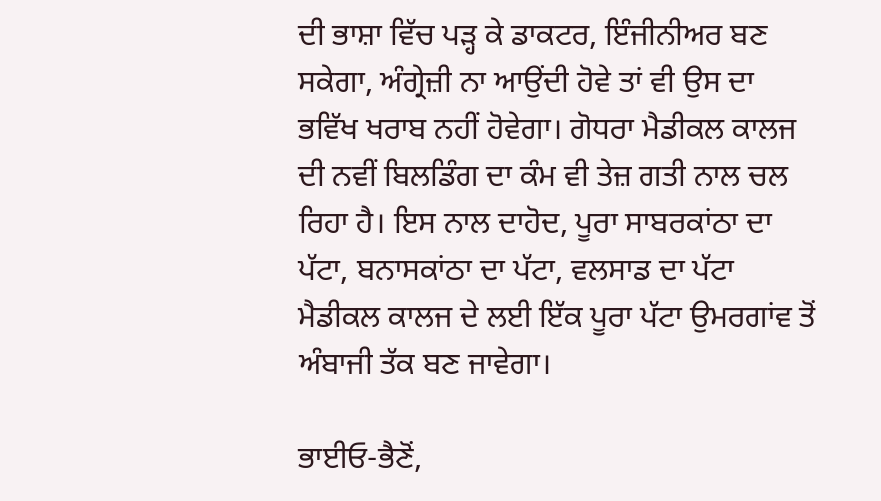ਦੀ ਭਾਸ਼ਾ ਵਿੱਚ ਪੜ੍ਹ ਕੇ ਡਾਕਟਰ, ਇੰਜੀਨੀਅਰ ਬਣ ਸਕੇਗਾ, ਅੰਗ੍ਰੇਜ਼ੀ ਨਾ ਆਉਂਦੀ ਹੋਵੇ ਤਾਂ ਵੀ ਉਸ ਦਾ ਭਵਿੱਖ ਖਰਾਬ ਨਹੀਂ ਹੋਵੇਗਾ। ਗੋਧਰਾ ਮੈਡੀਕਲ ਕਾਲਜ ਦੀ ਨਵੀਂ ਬਿਲਡਿੰਗ ਦਾ ਕੰਮ ਵੀ ਤੇਜ਼ ਗਤੀ ਨਾਲ ਚਲ ਰਿਹਾ ਹੈ। ਇਸ ਨਾਲ ਦਾਹੋਦ, ਪੂਰਾ ਸਾਬਰਕਾਂਠਾ ਦਾ ਪੱਟਾ, ਬਨਾਸਕਾਂਠਾ ਦਾ ਪੱਟਾ, ਵਲਸਾਡ ਦਾ ਪੱਟਾ ਮੈਡੀਕਲ ਕਾਲਜ ਦੇ ਲਈ ਇੱਕ ਪੂਰਾ ਪੱਟਾ ਉਮਰਗਾਂਵ ਤੋਂ ਅੰਬਾਜੀ ਤੱਕ ਬਣ ਜਾਵੇਗਾ।

ਭਾਈਓ-ਭੈਣੋਂ,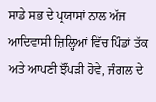ਸਾਡੇ ਸਭ ਦੇ ਪ੍ਰਯਾਸਾਂ ਨਾਲ ਅੱਜ ਆਦਿਵਾਸੀ ਜ਼ਿਲ੍ਹਿਆਂ ਵਿੱਚ ਪਿੰਡਾਂ ਤੱਕ ਅਤੇ ਆਪਣੀ ਝੌਂਪੜੀ ਹੋਵੇ, ਜੰਗਲ ਦੇ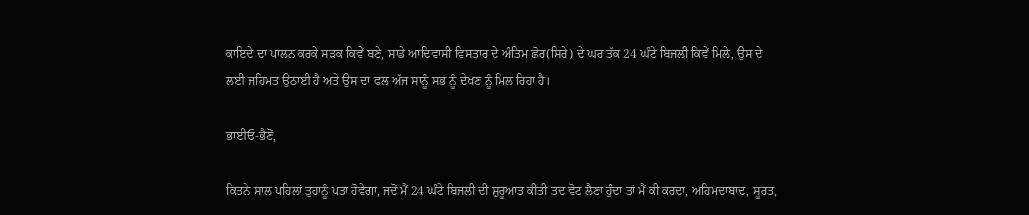ਕਾਇਦੇ ਦਾ ਪਾਲਨ ਕਰਕੇ ਸੜਕ ਕਿਵੇਂ ਬਣੇ, ਸਾਡੇ ਆਦਿਵਾਸੀ ਵਿਸਤਾਰ ਦੇ ਅੰਤਿਮ ਛੋਰ(ਸਿਰੇ) ਦੇ ਘਰ ਤੱਕ 24 ਘੰਟੇ ਬਿਜਲੀ ਕਿਵੇਂ ਮਿਲੇ, ਉਸ ਦੇ ਲਈ ਜਹਿਮਤ ਉਠਾਈ ਹੈ ਅਤੇ ਉਸ ਦਾ ਫਲ ਅੱਜ ਸਾਨੂੰ ਸਭ ਨੂੰ ਦੇਖਣ ਨੂੰ ਮਿਲ ਰਿਹਾ ਹੈ।

ਭਾਈਓ-ਭੈਣੋਂ,

ਕਿਤਨੇ ਸਾਲ ਪਹਿਲਾਂ ਤੁਹਾਨੂੰ ਪਤਾ ਹੋਵੇਗਾ, ਜਦੋਂ ਮੈਂ 24 ਘੰਟੇ ਬਿਜਲੀ ਦੀ ਸ਼ੁਰੂਆਤ ਕੀਤੀ ਤਦ ਵੋਟ ਲੈਣਾ ਹੁੰਦਾ ਤਾਂ ਮੈਂ ਕੀ ਕਰਦਾ, ਅਹਿਮਦਾਬਾਦ, ਸੂਰਤ,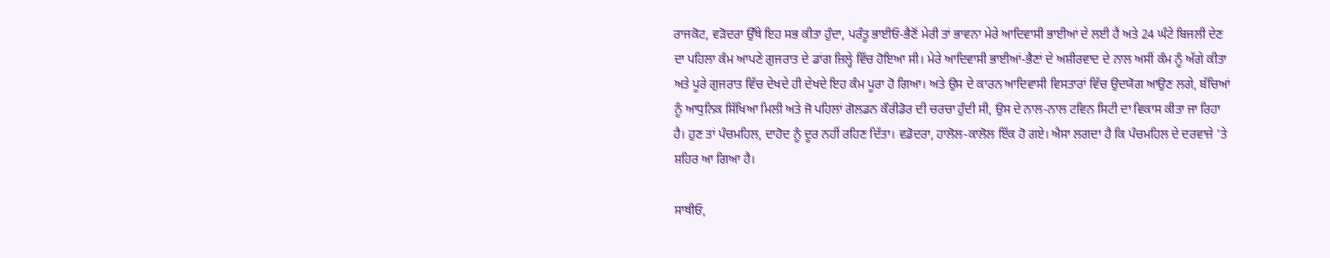ਰਾਜਕੋਟ, ਵੜੋਦਰਾ ਉੱਥੇ ਇਹ ਸਭ ਕੀਤਾ ਹੁੰਦਾ, ਪਰੰਤੂ ਭਾਈਓ-ਭੈਣੋਂ ਮੇਰੀ ਤਾਂ ਭਾਵਨਾ ਮੇਰੇ ਆਦਿਵਾਸੀ ਭਾਈਆਂ ਦੇ ਲਈ ਹੈ ਅਤੇ 24 ਘੰਟੇ ਬਿਜਲੀ ਦੇਣ ਦਾ ਪਹਿਲਾ ਕੰਮ ਆਪਣੇ ਗੁਜਰਾਤ ਦੇ ਡਾਂਗ ਜ਼ਿਲ੍ਹੇ ਵਿੱਚ ਹੋਇਆ ਸੀ। ਮੇਰੇ ਆਦਿਵਾਸੀ ਭਾਈਆਂ-ਭੈਣਾਂ ਦੇ ਅਸ਼ੀਰਵਾਦ ਦੇ ਨਾਲ ਅਸੀਂ ਕੰਮ ਨੂੰ ਅੱਗੇ ਕੀਤਾ ਅਤੇ ਪੂਰੇ ਗੁਜਰਾਤ ਵਿੱਚ ਦੇਖਦੇ ਹੀ ਦੇਖਦੇ ਇਹ ਕੰਮ ਪੂਰਾ ਹੋ ਗਿਆ। ਅਤੇ ਉਸ ਦੇ ਕਾਰਨ ਆਦਿਵਾਸੀ ਵਿਸਤਾਰਾਂ ਵਿੱਚ ਉਦਯੋਗ ਆਉਣ ਲਗੇ, ਬੱਚਿਆਂ ਨੂੰ ਆਧੁਨਿਕ ਸਿੱਖਿਆ ਮਿਲੀ ਅਤੇ ਜੋ ਪਹਿਲਾਂ ਗੋਲਡਨ ਕੌਰੀਡੋਰ ਦੀ ਚਰਚਾ ਹੁੰਦੀ ਸੀ, ਉਸ ਦੇ ਨਾਲ-ਨਾਲ ਟਵਿਨ ਸਿਟੀ ਦਾ ਵਿਕਾਸ ਕੀਤਾ ਜਾ ਰਿਹਾ ਹੈ। ਹੁਣ ਤਾਂ ਪੰਚਮਹਿਲ, ਦਾਹੋਦ ਨੂੰ ਦੂਰ ਨਹੀਂ ਰਹਿਣ ਦਿੱਤਾ। ਵਡੋਦਰਾ, ਹਾਲੋਲ-ਕਾਲੋਲ ਇੱਕ ਹੋ ਗਏ। ਐਸਾ ਲਗਦਾ ਹੈ ਕਿ ਪੰਚਮਹਿਲ ਦੇ ਦਰਵਾਜ਼ੇ 'ਤੇ ਸ਼ਹਿਰ ਆ ਗਿਆ ਹੈ।

ਸਾਥੀਓ,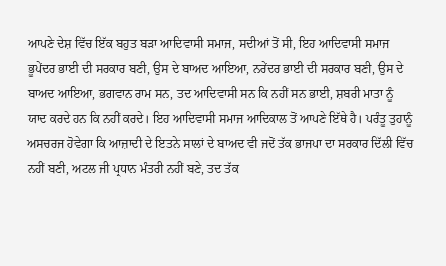ਆਪਣੇ ਦੇਸ਼ ਵਿੱਚ ਇੱਕ ਬਹੁਤ ਬੜਾ ਆਦਿਵਾਸੀ ਸਮਾਜ, ਸਦੀਆਂ ਤੋਂ ਸੀ, ਇਹ ਆਦਿਵਾਸੀ ਸਮਾਜ ਭੂਪੇਂਦਰ ਭਾਈ ਦੀ ਸਰਕਾਰ ਬਣੀ, ਉਸ ਦੇ ਬਾਅਦ ਆਇਆ, ਨਰੇਂਦਰ ਭਾਈ ਦੀ ਸਰਕਾਰ ਬਣੀ, ਉਸ ਦੇ ਬਾਅਦ ਆਇਆ, ਭਗਵਾਨ ਰਾਮ ਸਨ, ਤਦ ਆਦਿਵਾਸੀ ਸਨ ਕਿ ਨਹੀਂ ਸਨ ਭਾਈ, ਸ਼ਬਰੀ ਮਾਤਾ ਨੂੰ ਯਾਦ ਕਰਦੇ ਹਨ ਕਿ ਨਹੀਂ ਕਰਦੇ। ਇਹ ਆਦਿਵਾਸੀ ਸਮਾਜ ਆਦਿਕਾਲ ਤੋਂ ਆਪਣੇ ਇੱਥੇ ਹੈ। ਪਰੰਤੂ ਤੁਹਾਨੂੰ ਅਸਚਰਜ ਹੋਵੇਗਾ ਕਿ ਆਜ਼ਾਦੀ ਦੇ ਇਤਨੇ ਸਾਲਾਂ ਦੇ ਬਾਅਦ ਵੀ ਜਦੋਂ ਤੱਕ ਭਾਜਪਾ ਦਾ ਸਰਕਾਰ ਦਿੱਲੀ ਵਿੱਚ ਨਹੀਂ ਬਣੀ, ਅਟਲ ਜੀ ਪ੍ਰਧਾਨ ਮੰਤਰੀ ਨਹੀਂ ਬਣੇ, ਤਦ ਤੱਕ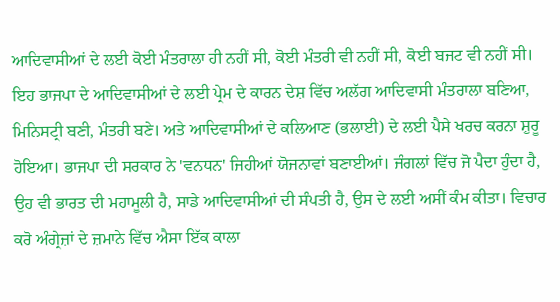ਆਦਿਵਾਸੀਆਂ ਦੇ ਲਈ ਕੋਈ ਮੰਤਰਾਲਾ ਹੀ ਨਹੀਂ ਸੀ, ਕੋਈ ਮੰਤਰੀ ਵੀ ਨਹੀਂ ਸੀ, ਕੋਈ ਬਜਟ ਵੀ ਨਹੀਂ ਸੀ। ਇਹ ਭਾਜਪਾ ਦੇ ਆਦਿਵਾਸੀਆਂ ਦੇ ਲਈ ਪ੍ਰੇਮ ਦੇ ਕਾਰਨ ਦੇਸ਼ ਵਿੱਚ ਅਲੱਗ ਆਦਿਵਾਸੀ ਮੰਤਰਾਲਾ ਬਣਿਆ, ਮਿਨਿਸਟ੍ਰੀ ਬਣੀ, ਮੰਤਰੀ ਬਣੇ। ਅਤੇ ਆਦਿਵਾਸੀਆਂ ਦੇ ਕਲਿਆਣ (ਭਲਾਈ) ਦੇ ਲਈ ਪੈਸੇ ਖਰਚ ਕਰਨਾ ਸ਼ੁਰੂ ਹੋਇਆ। ਭਾਜਪਾ ਦੀ ਸਰਕਾਰ ਨੇ 'ਵਨਧਨ' ਜਿਹੀਆਂ ਯੋਜਨਾਵਾਂ ਬਣਾਈਆਂ। ਜੰਗਲਾਂ ਵਿੱਚ ਜੋ ਪੈਦਾ ਹੁੰਦਾ ਹੈ, ਉਹ ਵੀ ਭਾਰਤ ਦੀ ਮਹਾਮੂਲੀ ਹੈ, ਸਾਡੇ ਆਦਿਵਾਸੀਆਂ ਦੀ ਸੰਪਤੀ ਹੈ, ਉਸ ਦੇ ਲਈ ਅਸੀਂ ਕੰਮ ਕੀਤਾ। ਵਿਚਾਰ ਕਰੋ ਅੰਗ੍ਰੇਜ਼ਾਂ ਦੇ ਜ਼ਮਾਨੇ ਵਿੱਚ ਐਸਾ ਇੱਕ ਕਾਲਾ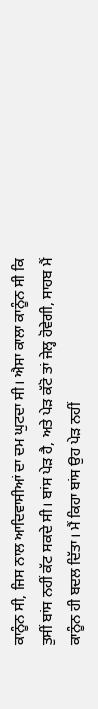ਕਾਨੂੰਨ ਸੀ, ਜਿਸ ਨਾਲ ਆਦਿਵਾਸੀਆਂ ਦਾ ਦਮ ਘੁਟਦਾ ਸੀ। ਐਸਾ ਕਾਲਾ ਕਾਨੂੰਨ ਸੀ ਕਿ ਤੁਸੀਂ ਬਾਂਸ ਨਹੀਂ ਕੱਟ ਸਕਦੇ ਸੀ। ਬਾਂਸ ਪੇੜ ਹੈ, ਅਤੇ ਪੇੜ ਕੱਟੋ ਤਾਂ ਜੇਲ੍ਹ ਹੋਵੇਗੀ, ਸਾਹਬ ਮੈਂ ਕਾਨੂੰਨ ਹੀ ਬਦਲ ਦਿੱਤਾ। ਮੈਂ ਕਿਹਾ ਬਾਂਸ ਉਹ ਪੇੜ ਨਹੀਂ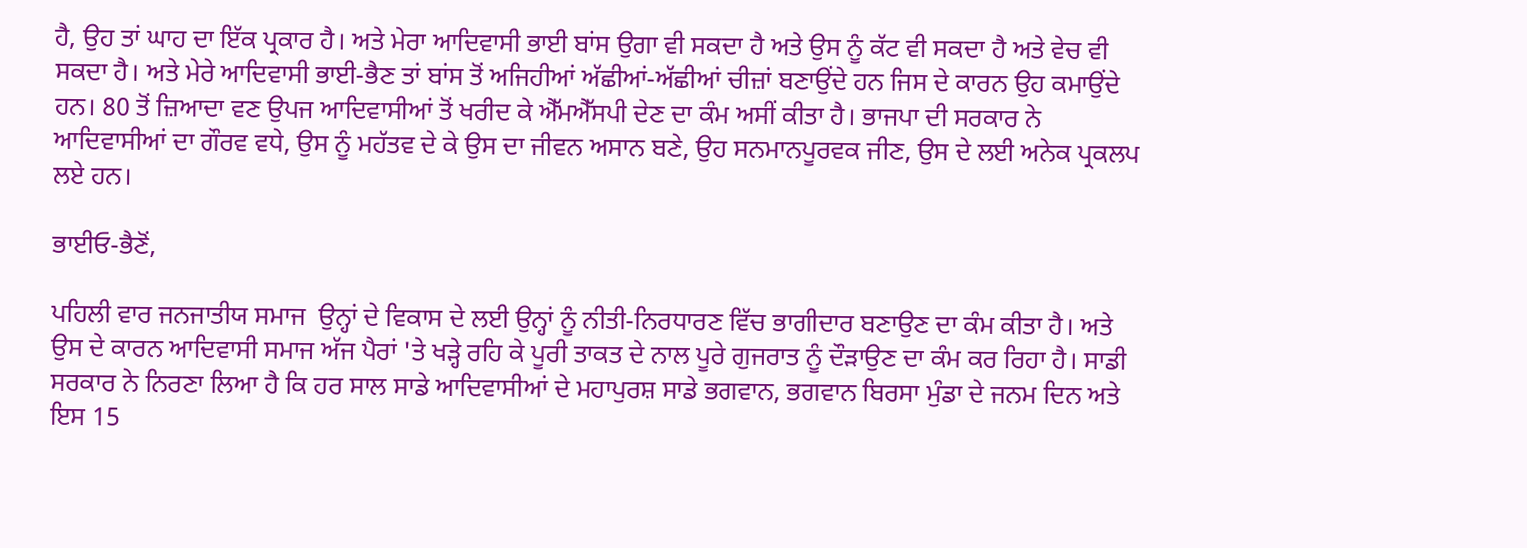ਹੈ, ਉਹ ਤਾਂ ਘਾਹ ਦਾ ਇੱਕ ਪ੍ਰਕਾਰ ਹੈ। ਅਤੇ ਮੇਰਾ ਆਦਿਵਾਸੀ ਭਾਈ ਬਾਂਸ ਉਗਾ ਵੀ ਸਕਦਾ ਹੈ ਅਤੇ ਉਸ ਨੂੰ ਕੱਟ ਵੀ ਸਕਦਾ ਹੈ ਅਤੇ ਵੇਚ ਵੀ ਸਕਦਾ ਹੈ। ਅਤੇ ਮੇਰੇ ਆਦਿਵਾਸੀ ਭਾਈ-ਭੈਣ ਤਾਂ ਬਾਂਸ ਤੋਂ ਅਜਿਹੀਆਂ ਅੱਛੀਆਂ-ਅੱਛੀਆਂ ਚੀਜ਼ਾਂ ਬਣਾਉਂਦੇ ਹਨ ਜਿਸ ਦੇ ਕਾਰਨ ਉਹ ਕਮਾਉਂਦੇ ਹਨ। 80 ਤੋਂ ਜ਼ਿਆਦਾ ਵਣ ਉਪਜ ਆਦਿਵਾਸੀਆਂ ਤੋਂ ਖਰੀਦ ਕੇ ਐੱਮਐੱਸਪੀ ਦੇਣ ਦਾ ਕੰਮ ਅਸੀਂ ਕੀਤਾ ਹੈ। ਭਾਜਪਾ ਦੀ ਸਰਕਾਰ ਨੇ ਆਦਿਵਾਸੀਆਂ ਦਾ ਗੌਰਵ ਵਧੇ, ਉਸ ਨੂੰ ਮਹੱਤਵ ਦੇ ਕੇ ਉਸ ਦਾ ਜੀਵਨ ਅਸਾਨ ਬਣੇ, ਉਹ ਸਨਮਾਨਪੂਰਵਕ ਜੀਣ, ਉਸ ਦੇ ਲਈ ਅਨੇਕ ਪ੍ਰਕਲਪ ਲਏ ਹਨ।

ਭਾਈਓ-ਭੈਣੋਂ,

ਪਹਿਲੀ ਵਾਰ ਜਨਜਾਤੀਯ ਸਮਾਜ  ਉਨ੍ਹਾਂ ਦੇ ਵਿਕਾਸ ਦੇ ਲਈ ਉਨ੍ਹਾਂ ਨੂੰ ਨੀਤੀ-ਨਿਰਧਾਰਣ ਵਿੱਚ ਭਾਗੀਦਾਰ ਬਣਾਉਣ ਦਾ ਕੰਮ ਕੀਤਾ ਹੈ। ਅਤੇ ਉਸ ਦੇ ਕਾਰਨ ਆਦਿਵਾਸੀ ਸਮਾਜ ਅੱਜ ਪੈਰਾਂ 'ਤੇ ਖੜ੍ਹੇ ਰਹਿ ਕੇ ਪੂਰੀ ਤਾਕਤ ਦੇ ਨਾਲ ਪੂਰੇ ਗੁਜਰਾਤ ਨੂੰ ਦੌੜਾਉਣ ਦਾ ਕੰਮ ਕਰ ਰਿਹਾ ਹੈ। ਸਾਡੀ ਸਰਕਾਰ ਨੇ ਨਿਰਣਾ ਲਿਆ ਹੈ ਕਿ ਹਰ ਸਾਲ ਸਾਡੇ ਆਦਿਵਾਸੀਆਂ ਦੇ ਮਹਾਪੁਰਸ਼ ਸਾਡੇ ਭਗਵਾਨ, ਭਗਵਾਨ ਬਿਰਸਾ ਮੁੰਡਾ ਦੇ ਜਨਮ ਦਿਨ ਅਤੇ ਇਸ 15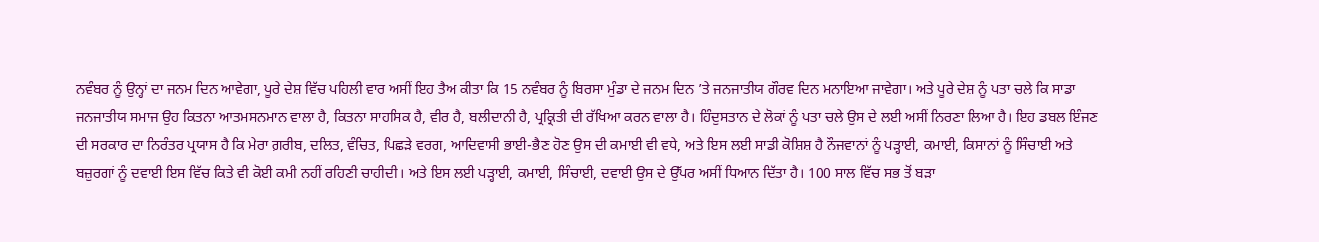ਨਵੰਬਰ ਨੂੰ ਉਨ੍ਹਾਂ ਦਾ ਜਨਮ ਦਿਨ ਆਵੇਗਾ, ਪੂਰੇ ਦੇਸ਼ ਵਿੱਚ ਪਹਿਲੀ ਵਾਰ ਅਸੀਂ ਇਹ ਤੈਅ ਕੀਤਾ ਕਿ 15 ਨਵੰਬਰ ਨੂੰ ਬਿਰਸਾ ਮੁੰਡਾ ਦੇ ਜਨਮ ਦਿਨ ’ਤੇ ਜਨਜਾਤੀਯ ਗੌਰਵ ਦਿਨ ਮਨਾਇਆ ਜਾਵੇਗਾ। ਅਤੇ ਪੂਰੇ ਦੇਸ਼ ਨੂੰ ਪਤਾ ਚਲੇ ਕਿ ਸਾਡਾ ਜਨਜਾਤੀਯ ਸਮਾਜ ਉਹ ਕਿਤਨਾ ਆਤਮਸਨਮਾਨ ਵਾਲਾ ਹੈ, ਕਿਤਨਾ ਸਾਹਸਿਕ ਹੈ, ਵੀਰ ਹੈ, ਬਲੀਦਾਨੀ ਹੈ, ਪ੍ਰਕ੍ਰਿਤੀ ਦੀ ਰੱਖਿਆ ਕਰਨ ਵਾਲਾ ਹੈ। ਹਿੰਦੁਸਤਾਨ ਦੇ ਲੋਕਾਂ ਨੂੰ ਪਤਾ ਚਲੇ ਉਸ ਦੇ ਲਈ ਅਸੀਂ ਨਿਰਣਾ ਲਿਆ ਹੈ। ਇਹ ਡਬਲ ਇੰਜਣ ਦੀ ਸਰਕਾਰ ਦਾ ਨਿਰੰਤਰ ਪ੍ਰਯਾਸ ਹੈ ਕਿ ਮੇਰਾ ਗ਼ਰੀਬ, ਦਲਿਤ, ਵੰਚਿਤ, ਪਿਛੜੇ ਵਰਗ, ਆਦਿਵਾਸੀ ਭਾਈ-ਭੈਣ ਹੋਣ ਉਸ ਦੀ ਕਮਾਈ ਵੀ ਵਧੇ, ਅਤੇ ਇਸ ਲਈ ਸਾਡੀ ਕੋਸ਼ਿਸ਼ ਹੈ ਨੌਜਵਾਨਾਂ ਨੂੰ ਪੜ੍ਹਾਈ, ਕਮਾਈ, ਕਿਸਾਨਾਂ ਨੂੰ ਸਿੰਚਾਈ ਅਤੇ ਬਜ਼ੁਰਗਾਂ ਨੂੰ ਦਵਾਈ ਇਸ ਵਿੱਚ ਕਿਤੇ ਵੀ ਕੋਈ ਕਮੀ ਨਹੀਂ ਰਹਿਣੀ ਚਾਹੀਦੀ। ਅਤੇ ਇਸ ਲਈ ਪੜ੍ਹਾਈ, ਕਮਾਈ, ਸਿੰਚਾਈ, ਦਵਾਈ ਉਸ ਦੇ ਉੱਪਰ ਅਸੀਂ ਧਿਆਨ ਦਿੱਤਾ ਹੈ। 100 ਸਾਲ ਵਿੱਚ ਸਭ ਤੋਂ ਬੜਾ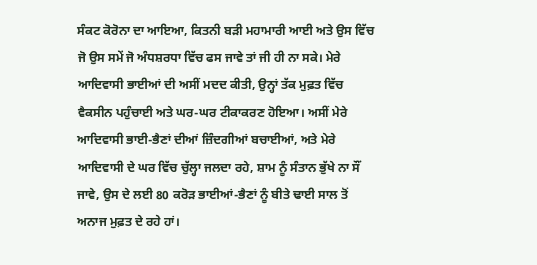ਸੰਕਟ ਕੋਰੋਨਾ ਦਾ ਆਇਆ, ਕਿਤਨੀ ਬੜੀ ਮਹਾਮਾਰੀ ਆਈ ਅਤੇ ਉਸ ਵਿੱਚ ਜੋ ਉਸ ਸਮੇਂ ਜੋ ਅੰਧਸ਼ਰਧਾ ਵਿੱਚ ਫਸ ਜਾਵੇ ਤਾਂ ਜੀ ਹੀ ਨਾ ਸਕੇ। ਮੇਰੇ ਆਦਿਵਾਸੀ ਭਾਈਆਂ ਦੀ ਅਸੀਂ ਮਦਦ ਕੀਤੀ, ਉਨ੍ਹਾਂ ਤੱਕ ਮੁਫ਼ਤ ਵਿੱਚ ਵੈਕਸੀਨ ਪਹੁੰਚਾਈ ਅਤੇ ਘਰ-ਘਰ ਟੀਕਾਕਰਣ ਹੋਇਆ। ਅਸੀਂ ਮੇਰੇ ਆਦਿਵਾਸੀ ਭਾਈ-ਭੈਣਾਂ ਦੀਆਂ ਜ਼ਿੰਦਗੀਆਂ ਬਚਾਈਆਂ, ਅਤੇ ਮੇਰੇ ਆਦਿਵਾਸੀ ਦੇ ਘਰ ਵਿੱਚ ਚੁੱਲ੍ਹਾ ਜਲਦਾ ਰਹੇ, ਸ਼ਾਮ ਨੂੰ ਸੰਤਾਨ ਭੁੱਖੇ ਨਾ ਸੌਂ ਜਾਵੇ, ਉਸ ਦੇ ਲਈ 80 ਕਰੋੜ ਭਾਈਆਂ-ਭੈਣਾਂ ਨੂੰ ਬੀਤੇ ਢਾਈ ਸਾਲ ਤੋਂ ਅਨਾਜ ਮੁਫ਼ਤ ਦੇ ਰਹੇ ਹਾਂ।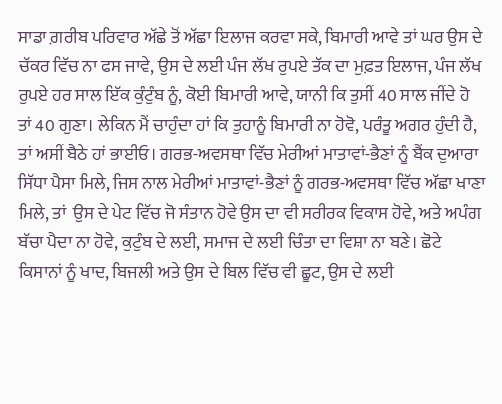ਸਾਡਾ ਗ਼ਰੀਬ ਪਰਿਵਾਰ ਅੱਛੇ ਤੋਂ ਅੱਛਾ ਇਲਾਜ ਕਰਵਾ ਸਕੇ, ਬਿਮਾਰੀ ਆਵੇ ਤਾਂ ਘਰ ਉਸ ਦੇ ਚੱਕਰ ਵਿੱਚ ਨਾ ਫਸ ਜਾਵੇ, ਉਸ ਦੇ ਲਈ ਪੰਜ ਲੱਖ ਰੁਪਏ ਤੱਕ ਦਾ ਮੁਫ਼ਤ ਇਲਾਜ, ਪੰਜ ਲੱਖ ਰੁਪਏ ਹਰ ਸਾਲ ਇੱਕ ਕੁੰਟੁੰਬ ਨੂੰ, ਕੋਈ ਬਿਮਾਰੀ ਆਵੇ, ਯਾਨੀ ਕਿ ਤੁਸੀਂ 40 ਸਾਲ ਜੀਂਦੇ ਹੋ ਤਾਂ 40 ਗੁਣਾ। ਲੇਕਿਨ ਮੈਂ ਚਾਹੁੰਦਾ ਹਾਂ ਕਿ ਤੁਹਾਨੂੰ ਬਿਮਾਰੀ ਨਾ ਹੋਵੋ, ਪਰੰਤੂ ਅਗਰ ਹੁੰਦੀ ਹੈ, ਤਾਂ ਅਸੀਂ ਬੈਠੇ ਹਾਂ ਭਾਈਓ। ਗਰਭ-ਅਵਸਥਾ ਵਿੱਚ ਮੇਰੀਆਂ ਮਾਤਾਵਾਂ-ਭੈਣਾਂ ਨੂੰ ਬੈਂਕ ਦੁਆਰਾ ਸਿੱਧਾ ਪੈਸਾ ਮਿਲੇ, ਜਿਸ ਨਾਲ ਮੇਰੀਆਂ ਮਾਤਾਵਾਂ-ਭੈਣਾਂ ਨੂੰ ਗਰਭ-ਅਵਸਥਾ ਵਿੱਚ ਅੱਛਾ ਖਾਣਾ ਮਿਲੇ, ਤਾਂ  ਉਸ ਦੇ ਪੇਟ ਵਿੱਚ ਜੋ ਸੰਤਾਨ ਹੋਵੇ ਉਸ ਦਾ ਵੀ ਸਰੀਰਕ ਵਿਕਾਸ ਹੋਵੇ, ਅਤੇ ਅਪੰਗ ਬੱਚਾ ਪੈਦਾ ਨਾ ਹੋਵੇ, ਕੁਟੁੰਬ ਦੇ ਲਈ, ਸਮਾਜ ਦੇ ਲਈ ਚਿੰਤਾ ਦਾ ਵਿਸ਼ਾ ਨਾ ਬਣੇ। ਛੋਟੇ ਕਿਸਾਨਾਂ ਨੂੰ ਖਾਦ, ਬਿਜਲੀ ਅਤੇ ਉਸ ਦੇ ਬਿਲ ਵਿੱਚ ਵੀ ਛੂਟ, ਉਸ ਦੇ ਲਈ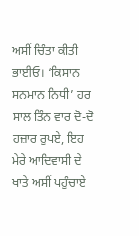ਅਸੀਂ ਚਿੰਤਾ ਕੀਤੀ ਭਾਈਓ। ‘ਕਿਸਾਨ ਸਨਮਾਨ ਨਿਧੀ’ ਹਰ ਸਾਲ ਤਿੰਨ ਵਾਰ ਦੋ-ਦੋ ਹਜ਼ਾਰ ਰੁਪਏ, ਇਹ ਮੇਰੇ ਆਦਿਵਾਸੀ ਦੇ ਖਾਤੇ ਅਸੀਂ ਪਹੁੰਚਾਏ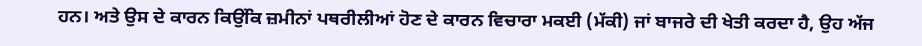ਹਨ। ਅਤੇ ਉਸ ਦੇ ਕਾਰਨ ਕਿਉਂਕਿ ਜ਼ਮੀਨਾਂ ਪਥਰੀਲੀਆਂ ਹੋਣ ਦੇ ਕਾਰਨ ਵਿਚਾਰਾ ਮਕਈ (ਮੱਕੀ) ਜਾਂ ਬਾਜਰੇ ਦੀ ਖੇਤੀ ਕਰਦਾ ਹੈ, ਉਹ ਅੱਜ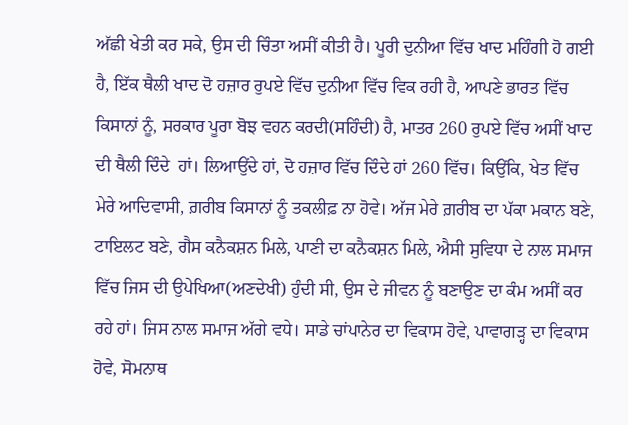ਅੱਛੀ ਖੇਤੀ ਕਰ ਸਕੇ, ਉਸ ਦੀ ਚਿੰਤਾ ਅਸੀਂ ਕੀਤੀ ਹੈ। ਪੂਰੀ ਦੁਨੀਆ ਵਿੱਚ ਖਾਦ ਮਹਿੰਗੀ ਹੋ ਗਈ ਹੈ, ਇੱਕ ਥੈਲੀ ਖਾਦ ਦੋ ਹਜ਼ਾਰ ਰੁਪਏ ਵਿੱਚ ਦੁਨੀਆ ਵਿੱਚ ਵਿਕ ਰਹੀ ਹੈ, ਆਪਣੇ ਭਾਰਤ ਵਿੱਚ ਕਿਸਾਨਾਂ ਨੂੰ, ਸਰਕਾਰ ਪੂਰਾ ਬੋਝ ਵਹਨ ਕਰਦੀ(ਸਹਿੰਦੀ) ਹੈ, ਮਾਤਰ 260 ਰੁਪਏ ਵਿੱਚ ਅਸੀਂ ਖਾਦ ਦੀ ਥੈਲੀ ਦਿੰਦੇ  ਹਾਂ। ਲਿਆਉਂਦੇ ਹਾਂ, ਦੋ ਹਜ਼ਾਰ ਵਿੱਚ ਦਿੰਦੇ ਹਾਂ 260 ਵਿੱਚ। ਕਿਉਂਕਿ, ਖੇਤ ਵਿੱਚ ਮੇਰੇ ਆਦਿਵਾਸੀ, ਗ਼ਰੀਬ ਕਿਸਾਨਾਂ ਨੂੰ ਤਕਲੀਫ਼ ਨਾ ਹੋਵੇ। ਅੱਜ ਮੇਰੇ ਗ਼ਰੀਬ ਦਾ ਪੱਕਾ ਮਕਾਨ ਬਣੇ, ਟਾਇਲਟ ਬਣੇ, ਗੈਸ ਕਨੈਕਸ਼ਨ ਮਿਲੇ, ਪਾਣੀ ਦਾ ਕਨੈਕਸ਼ਨ ਮਿਲੇ, ਐਸੀ ਸੁਵਿਧਾ ਦੇ ਨਾਲ ਸਮਾਜ ਵਿੱਚ ਜਿਸ ਦੀ ਉਪੇਖਿਆ(ਅਣਦੇਖੀ) ਹੁੰਦੀ ਸੀ, ਉਸ ਦੇ ਜੀਵਨ ਨੂੰ ਬਣਾਉਣ ਦਾ ਕੰਮ ਅਸੀਂ ਕਰ ਰਹੇ ਹਾਂ। ਜਿਸ ਨਾਲ ਸਮਾਜ ਅੱਗੇ ਵਧੇ। ਸਾਡੇ ਚਾਂਪਾਨੇਰ ਦਾ ਵਿਕਾਸ ਹੋਵੇ, ਪਾਵਾਗੜ੍ਹ ਦਾ ਵਿਕਾਸ ਹੋਵੇ, ਸੋਮਨਾਥ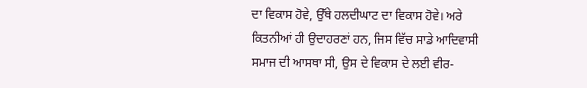ਦਾ ਵਿਕਾਸ ਹੋਵੇ, ਉੱਥੇ ਹਲਦੀਘਾਟ ਦਾ ਵਿਕਾਸ ਹੋਵੇ। ਅਰੇ ਕਿਤਨੀਆਂ ਹੀ ਉਦਾਹਰਣਾਂ ਹਨ, ਜਿਸ ਵਿੱਚ ਸਾਡੇ ਆਦਿਵਾਸੀ ਸਮਾਜ ਦੀ ਆਸਥਾ ਸੀ, ਉਸ ਦੇ ਵਿਕਾਸ ਦੇ ਲਈ ਵੀਰ-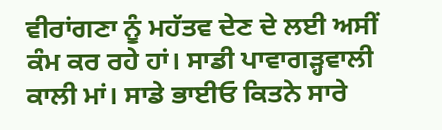ਵੀਰਾਂਗਣਾ ਨੂੰ ਮਹੱਤਵ ਦੇਣ ਦੇ ਲਈ ਅਸੀਂ ਕੰਮ ਕਰ ਰਹੇ ਹਾਂ। ਸਾਡੀ ਪਾਵਾਗੜ੍ਹਵਾਲੀ ਕਾਲੀ ਮਾਂ। ਸਾਡੇ ਭਾਈਓ ਕਿਤਨੇ ਸਾਰੇ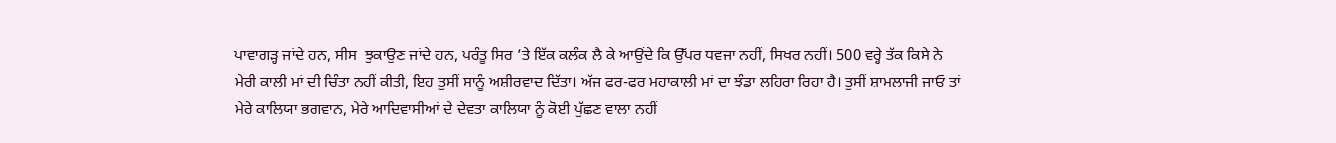ਪਾਵਾਗੜ੍ਹ ਜਾਂਦੇ ਹਨ, ਸੀਸ  ਝੁਕਾਉਣ ਜਾਂਦੇ ਹਨ, ਪਰੰਤੂ ਸਿਰ ’ਤੇ ਇੱਕ ਕਲੰਕ ਲੈ ਕੇ ਆਉਂਦੇ ਕਿ ਉੱਪਰ ਧਵਜਾ ਨਹੀਂ, ਸਿਖਰ ਨਹੀਂ। 500 ਵਰ੍ਹੇ ਤੱਕ ਕਿਸੇ ਨੇ ਮੇਰੀ ਕਾਲੀ ਮਾਂ ਦੀ ਚਿੰਤਾ ਨਹੀਂ ਕੀਤੀ, ਇਹ ਤੁਸੀਂ ਸਾਨੂੰ ਅਸ਼ੀਰਵਾਦ ਦਿੱਤਾ। ਅੱਜ ਫਰ-ਫਰ ਮਹਾਕਾਲੀ ਮਾਂ ਦਾ ਝੰਡਾ ਲਹਿਰਾ ਰਿਹਾ ਹੈ। ਤੁਸੀਂ ਸ਼ਾਮਲਾਜੀ ਜਾਓ ਤਾਂ ਮੇਰੇ ਕਾਲਿਯਾ ਭਗਵਾਨ, ਮੇਰੇ ਆਦਿਵਾਸੀਆਂ ਦੇ ਦੇਵਤਾ ਕਾਲਿਯਾ ਨੂੰ ਕੋਈ ਪੁੱਛਣ ਵਾਲਾ ਨਹੀਂ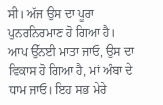ਸੀ। ਅੱਜ ਉਸ ਦਾ ਪੂਰਾ ਪੁਨਰਨਿਰਮਾਣ ਹੋ ਗਿਆ ਹੈ। ਆਪ ਉੱਨਈ ਮਾਤਾ ਜਾਓ, ਉਸ ਦਾ ਵਿਕਾਸ ਹੋ ਗਿਆ ਹੈ, ਮਾਂ ਅੰਬਾ ਦੇ ਧਾਮ ਜਾਓ। ਇਹ ਸਭ ਮੇਰੇ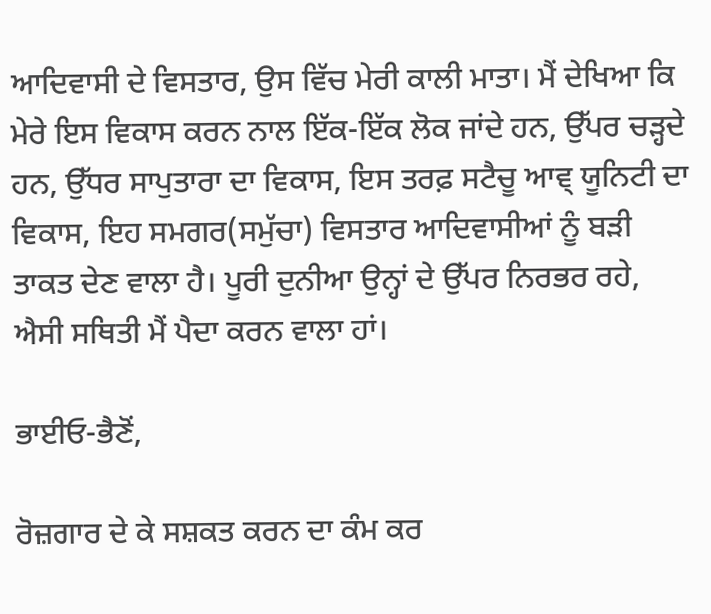ਆਦਿਵਾਸੀ ਦੇ ਵਿਸਤਾਰ, ਉਸ ਵਿੱਚ ਮੇਰੀ ਕਾਲੀ ਮਾਤਾ। ਮੈਂ ਦੇਖਿਆ ਕਿ ਮੇਰੇ ਇਸ ਵਿਕਾਸ ਕਰਨ ਨਾਲ ਇੱਕ-ਇੱਕ ਲੋਕ ਜਾਂਦੇ ਹਨ, ਉੱਪਰ ਚੜ੍ਹਦੇ ਹਨ, ਉੱਧਰ ਸਾਪੁਤਾਰਾ ਦਾ ਵਿਕਾਸ, ਇਸ ਤਰਫ਼ ਸਟੈਚੂ ਆਵ੍ ਯੂਨਿਟੀ ਦਾ ਵਿਕਾਸ, ਇਹ ਸਮਗਰ(ਸਮੁੱਚਾ) ਵਿਸਤਾਰ ਆਦਿਵਾਸੀਆਂ ਨੂੰ ਬੜੀ ਤਾਕਤ ਦੇਣ ਵਾਲਾ ਹੈ। ਪੂਰੀ ਦੁਨੀਆ ਉਨ੍ਹਾਂ ਦੇ ਉੱਪਰ ਨਿਰਭਰ ਰਹੇ, ਐਸੀ ਸਥਿਤੀ ਮੈਂ ਪੈਦਾ ਕਰਨ ਵਾਲਾ ਹਾਂ।

ਭਾਈਓ-ਭੈਣੋਂ,

ਰੋਜ਼ਗਾਰ ਦੇ ਕੇ ਸਸ਼ਕਤ ਕਰਨ ਦਾ ਕੰਮ ਕਰ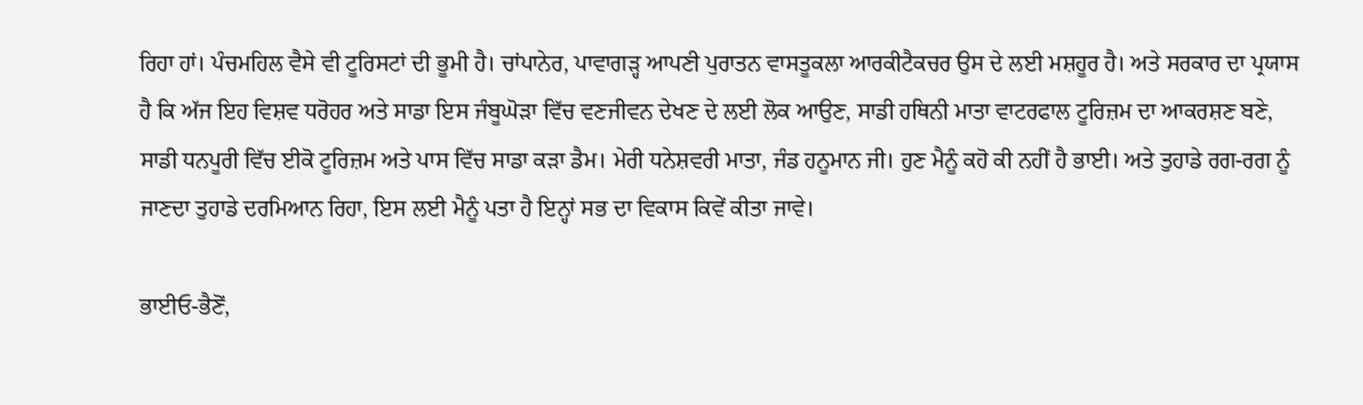ਰਿਹਾ ਹਾਂ। ਪੰਚਮਹਿਲ ਵੈਸੇ ਵੀ ਟੂਰਿਸਟਾਂ ਦੀ ਭੂਮੀ ਹੈ। ਚਾਂਪਾਨੇਰ, ਪਾਵਾਗੜ੍ਹ ਆਪਣੀ ਪੁਰਾਤਨ ਵਾਸਤੂਕਲਾ ਆਰਕੀਟੈਕਚਰ ਉਸ ਦੇ ਲਈ ਮਸ਼ਹੂਰ ਹੈ। ਅਤੇ ਸਰਕਾਰ ਦਾ ਪ੍ਰਯਾਸ ਹੈ ਕਿ ਅੱਜ ਇਹ ਵਿਸ਼ਵ ਧਰੋਹਰ ਅਤੇ ਸਾਡਾ ਇਸ ਜੰਬੂਘੋੜਾ ਵਿੱਚ ਵਣਜੀਵਨ ਦੇਖਣ ਦੇ ਲਈ ਲੋਕ ਆਉਣ, ਸਾਡੀ ਹਥਿਨੀ ਮਾਤਾ ਵਾਟਰਫਾਲ ਟੂਰਿਜ਼ਮ ਦਾ ਆਕਰਸ਼ਣ ਬਣੇ, ਸਾਡੀ ਧਨਪੂਰੀ ਵਿੱਚ ਈਕੋ ਟੂਰਿਜ਼ਮ ਅਤੇ ਪਾਸ ਵਿੱਚ ਸਾਡਾ ਕੜਾ ਡੈਮ। ਮੇਰੀ ਧਨੇਸ਼ਵਰੀ ਮਾਤਾ, ਜੰਡ ਹਨੂਮਾਨ ਜੀ। ਹੁਣ ਮੈਨੂੰ ਕਹੋ ਕੀ ਨਹੀਂ ਹੈ ਭਾਈ। ਅਤੇ ਤੁਹਾਡੇ ਰਗ-ਰਗ ਨੂੰ ਜਾਣਦਾ ਤੁਹਾਡੇ ਦਰਮਿਆਨ ਰਿਹਾ, ਇਸ ਲਈ ਮੈਨੂੰ ਪਤਾ ਹੈ ਇਨ੍ਹਾਂ ਸਭ ਦਾ ਵਿਕਾਸ ਕਿਵੇਂ ਕੀਤਾ ਜਾਵੇ।

ਭਾਈਓ-ਭੈਣੋਂ,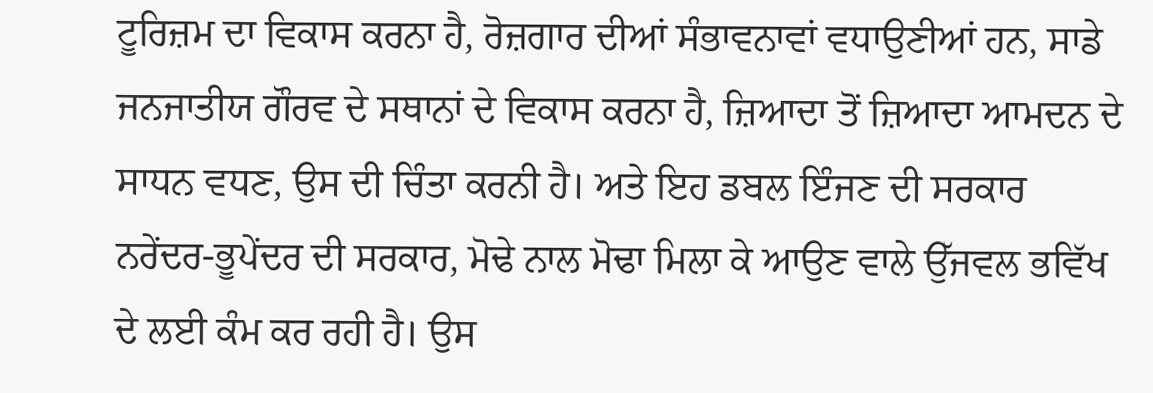ਟੂਰਿਜ਼ਮ ਦਾ ਵਿਕਾਸ ਕਰਨਾ ਹੈ, ਰੋਜ਼ਗਾਰ ਦੀਆਂ ਸੰਭਾਵਨਾਵਾਂ ਵਧਾਉਣੀਆਂ ਹਨ, ਸਾਡੇ ਜਨਜਾਤੀਯ ਗੌਰਵ ਦੇ ਸਥਾਨਾਂ ਦੇ ਵਿਕਾਸ ਕਰਨਾ ਹੈ, ਜ਼ਿਆਦਾ ਤੋਂ ਜ਼ਿਆਦਾ ਆਮਦਨ ਦੇ ਸਾਧਨ ਵਧਣ, ਉਸ ਦੀ ਚਿੰਤਾ ਕਰਨੀ ਹੈ। ਅਤੇ ਇਹ ਡਬਲ ਇੰਜਣ ਦੀ ਸਰਕਾਰ ਨਰੇਂਦਰ-ਭੂਪੇਂਦਰ ਦੀ ਸਰਕਾਰ, ਮੋਢੇ ਨਾਲ ਮੋਢਾ ਮਿਲਾ ਕੇ ਆਉਣ ਵਾਲੇ ਉੱਜਵਲ ਭਵਿੱਖ ਦੇ ਲਈ ਕੰਮ ਕਰ ਰਹੀ ਹੈ। ਉਸ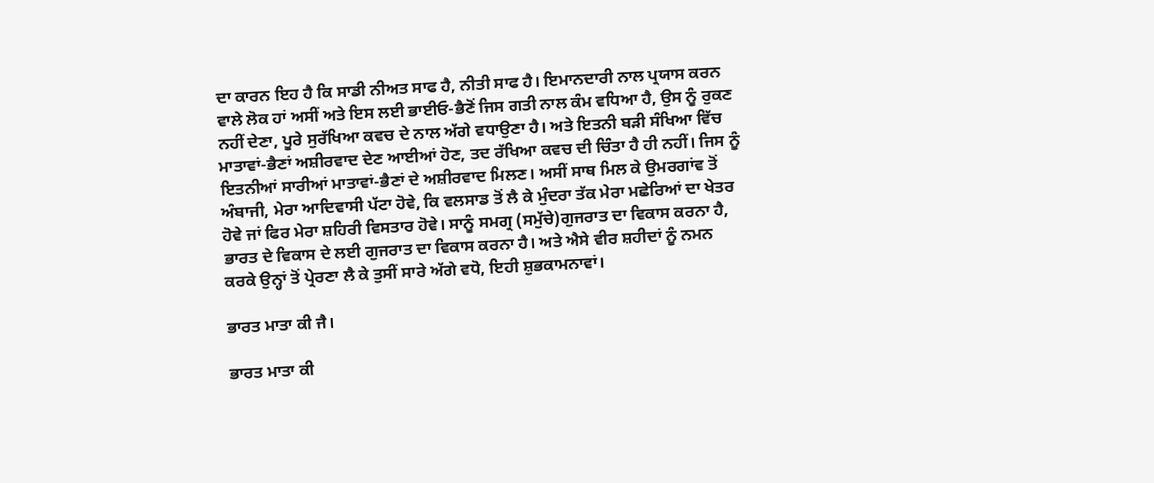ਦਾ ਕਾਰਨ ਇਹ ਹੈ ਕਿ ਸਾਡੀ ਨੀਅਤ ਸਾਫ ਹੈ, ਨੀਤੀ ਸਾਫ ਹੈ। ਇਮਾਨਦਾਰੀ ਨਾਲ ਪ੍ਰਯਾਸ ਕਰਨ ਵਾਲੇ ਲੋਕ ਹਾਂ ਅਸੀਂ ਅਤੇ ਇਸ ਲਈ ਭਾਈਓ-ਭੈਣੋਂ ਜਿਸ ਗਤੀ ਨਾਲ ਕੰਮ ਵਧਿਆ ਹੈ, ਉਸ ਨੂੰ ਰੁਕਣ ਨਹੀਂ ਦੇਣਾ, ਪੂਰੇ ਸੁਰੱਖਿਆ ਕਵਚ ਦੇ ਨਾਲ ਅੱਗੇ ਵਧਾਉਣਾ ਹੈ। ਅਤੇ ਇਤਨੀ ਬੜੀ ਸੰਖਿਆ ਵਿੱਚ ਮਾਤਾਵਾਂ-ਭੈਣਾਂ ਅਸ਼ੀਰਵਾਦ ਦੇਣ ਆਈਆਂ ਹੋਣ, ਤਦ ਰੱਖਿਆ ਕਵਚ ਦੀ ਚਿੰਤਾ ਹੈ ਹੀ ਨਹੀਂ। ਜਿਸ ਨੂੰ ਇਤਨੀਆਂ ਸਾਰੀਆਂ ਮਾਤਾਵਾਂ-ਭੈਣਾਂ ਦੇ ਅਸ਼ੀਰਵਾਦ ਮਿਲਣ। ਅਸੀਂ ਸਾਥ ਮਿਲ ਕੇ ਉਮਰਗਾਂਵ ਤੋਂ ਅੰਬਾਜੀ, ਮੇਰਾ ਆਦਿਵਾਸੀ ਪੱਟਾ ਹੋਵੇ, ਕਿ ਵਲਸਾਡ ਤੋਂ ਲੈ ਕੇ ਮੁੰਦਰਾ ਤੱਕ ਮੇਰਾ ਮਛੇਰਿਆਂ ਦਾ ਖੇਤਰ ਹੋਵੇ ਜਾਂ ਫਿਰ ਮੇਰਾ ਸ਼ਹਿਰੀ ਵਿਸਤਾਰ ਹੋਵੇ। ਸਾਨੂੰ ਸਮਗ੍ਰ (ਸਮੁੱਚੇ)ਗੁਜਰਾਤ ਦਾ ਵਿਕਾਸ ਕਰਨਾ ਹੈ, ਭਾਰਤ ਦੇ ਵਿਕਾਸ ਦੇ ਲਈ ਗੁਜਰਾਤ ਦਾ ਵਿਕਾਸ ਕਰਨਾ ਹੈ। ਅਤੇ ਐਸੇ ਵੀਰ ਸ਼ਹੀਦਾਂ ਨੂੰ ਨਮਨ ਕਰਕੇ ਉਨ੍ਹਾਂ ਤੋਂ ਪ੍ਰੇਰਣਾ ਲੈ ਕੇ ਤੁਸੀਂ ਸਾਰੇ ਅੱਗੇ ਵਧੋ, ਇਹੀ ਸ਼ੁਭਕਾਮਨਾਵਾਂ।

ਭਾਰਤ ਮਾਤਾ ਕੀ ਜੈ।

ਭਾਰਤ ਮਾਤਾ ਕੀ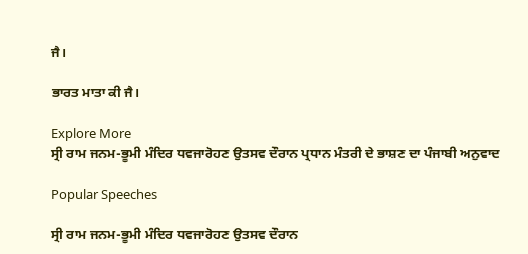ਜੈ।

ਭਾਰਤ ਮਾਤਾ ਕੀ ਜੈ।

Explore More
ਸ੍ਰੀ ਰਾਮ ਜਨਮ-ਭੂਮੀ ਮੰਦਿਰ ਧਵਜਾਰੋਹਣ ਉਤਸਵ ਦੌਰਾਨ ਪ੍ਰਧਾਨ ਮੰਤਰੀ ਦੇ ਭਾਸ਼ਣ ਦਾ ਪੰਜਾਬੀ ਅਨੁਵਾਦ

Popular Speeches

ਸ੍ਰੀ ਰਾਮ ਜਨਮ-ਭੂਮੀ ਮੰਦਿਰ ਧਵਜਾਰੋਹਣ ਉਤਸਵ ਦੌਰਾਨ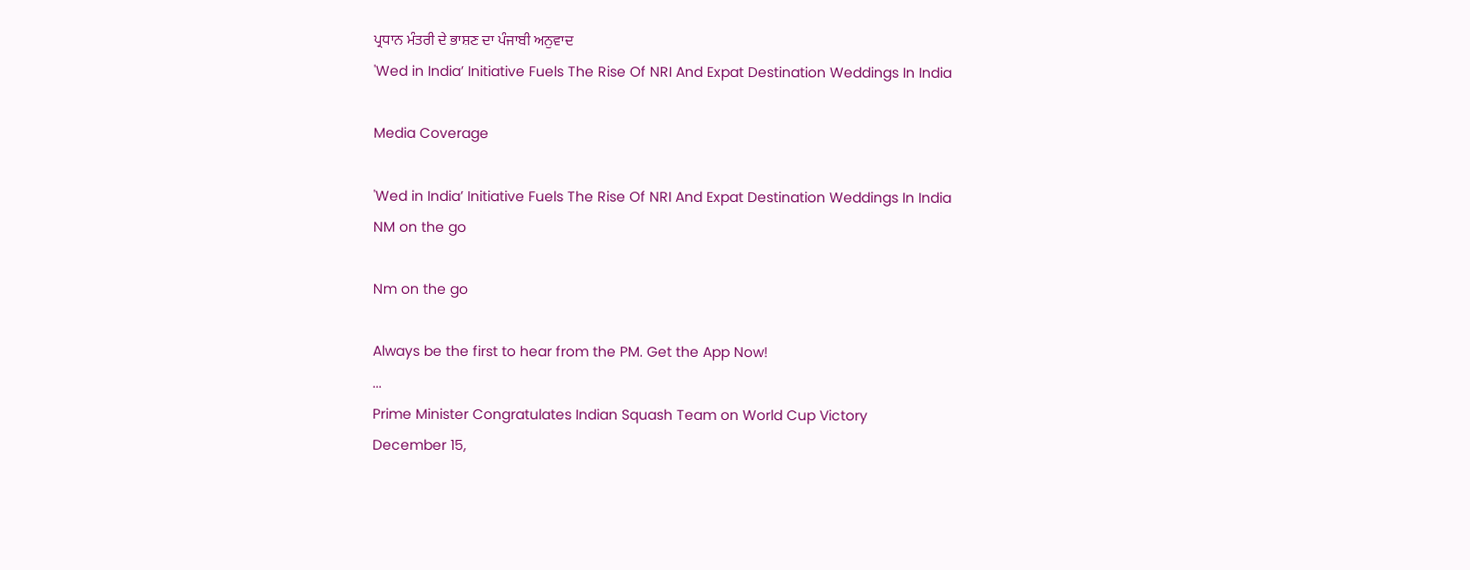ਪ੍ਰਧਾਨ ਮੰਤਰੀ ਦੇ ਭਾਸ਼ਣ ਦਾ ਪੰਜਾਬੀ ਅਨੁਵਾਦ
'Wed in India’ Initiative Fuels The Rise Of NRI And Expat Destination Weddings In India

Media Coverage

'Wed in India’ Initiative Fuels The Rise Of NRI And Expat Destination Weddings In India
NM on the go

Nm on the go

Always be the first to hear from the PM. Get the App Now!
...
Prime Minister Congratulates Indian Squash Team on World Cup Victory
December 15,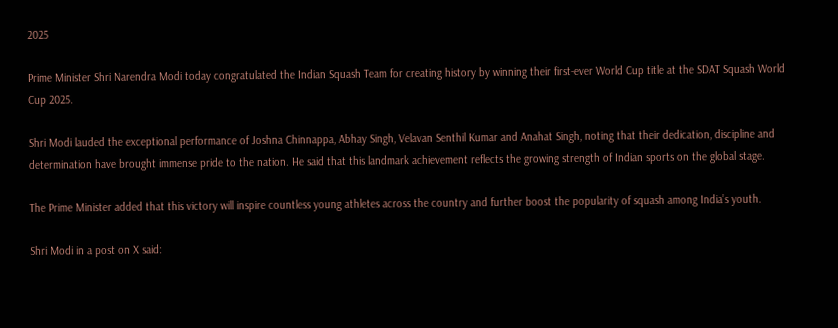2025

Prime Minister Shri Narendra Modi today congratulated the Indian Squash Team for creating history by winning their first‑ever World Cup title at the SDAT Squash World Cup 2025.

Shri Modi lauded the exceptional performance of Joshna Chinnappa, Abhay Singh, Velavan Senthil Kumar and Anahat Singh, noting that their dedication, discipline and determination have brought immense pride to the nation. He said that this landmark achievement reflects the growing strength of Indian sports on the global stage.

The Prime Minister added that this victory will inspire countless young athletes across the country and further boost the popularity of squash among India’s youth.

Shri Modi in a post on X said: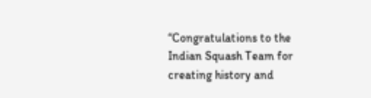“Congratulations to the Indian Squash Team for creating history and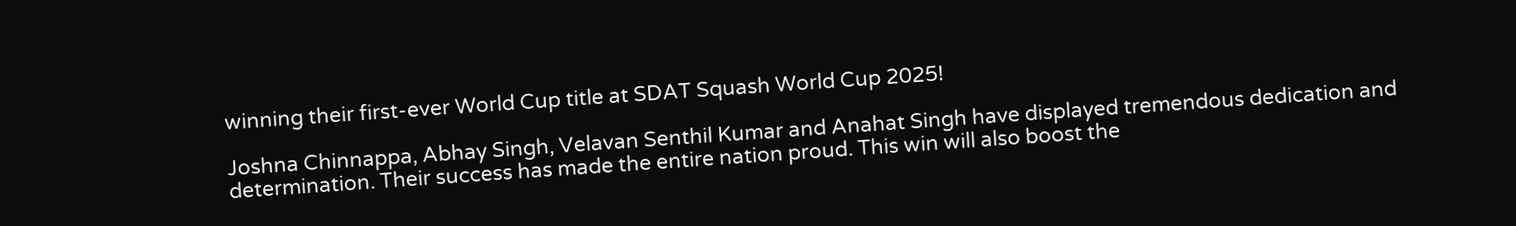winning their first-ever World Cup title at SDAT Squash World Cup 2025!

Joshna Chinnappa, Abhay Singh, Velavan Senthil Kumar and Anahat Singh have displayed tremendous dedication and determination. Their success has made the entire nation proud. This win will also boost the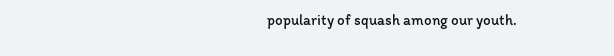popularity of squash among our youth.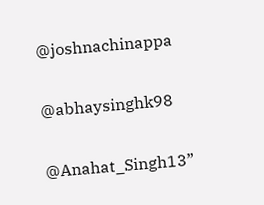@joshnachinappa

@abhaysinghk98

@Anahat_Singh13”